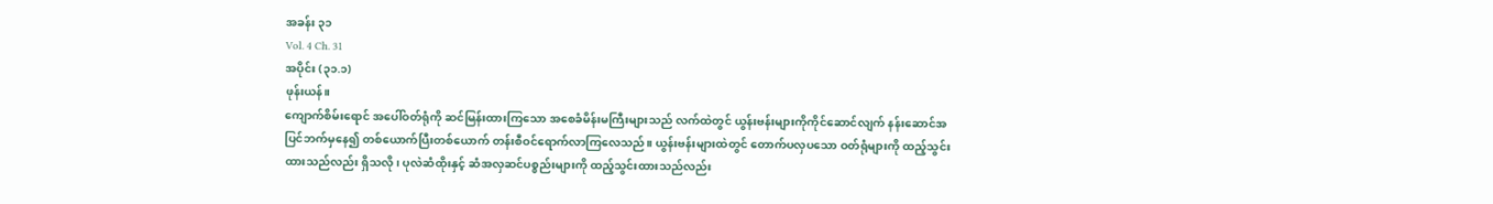အခန်း ၃၁
Vol. 4 Ch. 31
အပိုင်း (၃၁.၁)
ဖုန်းယန်။
ကျောက်စိမ်းရောင် အပေါ်ဝတ်ရုံကို ဆင်မြန်းထားကြသော အစေခံမိန်းမကြီးများသည် လက်ထဲတွင် ယွန်းဗန်းများကိုကိုင်ဆောင်လျက် နန်းဆောင်အပြင်ဘက်မှနေ၍ တစ်ယောက်ပြီးတစ်ယောက် တန်းစီဝင်ရောက်လာကြလေသည်။ ယွန်းဗန်းများထဲတွင် တောက်ပလှပသော ဝတ်ရုံများကို ထည့်သွင်းထားသည်လည်း ရှိသလို၊ ပုလဲဆံထိုးနှင့် ဆံအလှဆင်ပစ္စည်းများကို ထည့်သွင်းထားသည်လည်း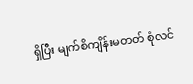ရှိပြီး မျက်စိကျိန်းမတတ် စုံလင်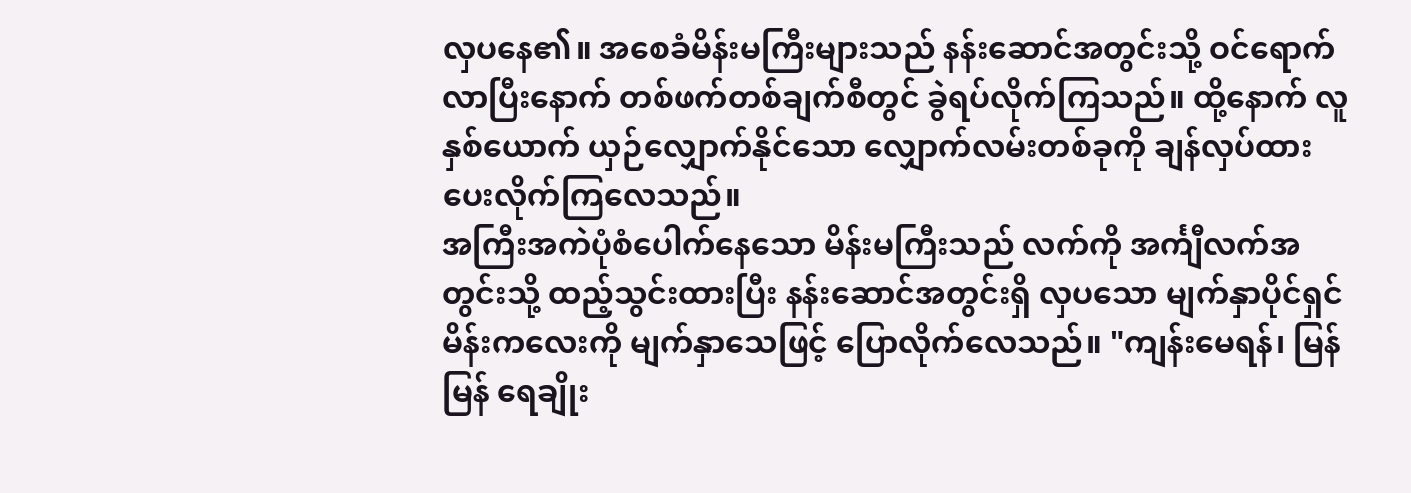လှပနေ၏။ အစေခံမိန်းမကြီးများသည် နန်းဆောင်အတွင်းသို့ ဝင်ရောက်လာပြီးနောက် တစ်ဖက်တစ်ချက်စီတွင် ခွဲရပ်လိုက်ကြသည်။ ထို့နောက် လူနှစ်ယောက် ယှဉ်လျှောက်နိုင်သော လျှောက်လမ်းတစ်ခုကို ချန်လှပ်ထားပေးလိုက်ကြလေသည်။
အကြီးအကဲပုံစံပေါက်နေသော မိန်းမကြီးသည် လက်ကို အင်္ကျီလက်အတွင်းသို့ ထည့်သွင်းထားပြီး နန်းဆောင်အတွင်းရှိ လှပသော မျက်နှာပိုင်ရှင် မိန်းကလေးကို မျက်နှာသေဖြင့် ပြောလိုက်လေသည်။ "ကျန်းမေရန်၊ မြန်မြန် ရေချိုး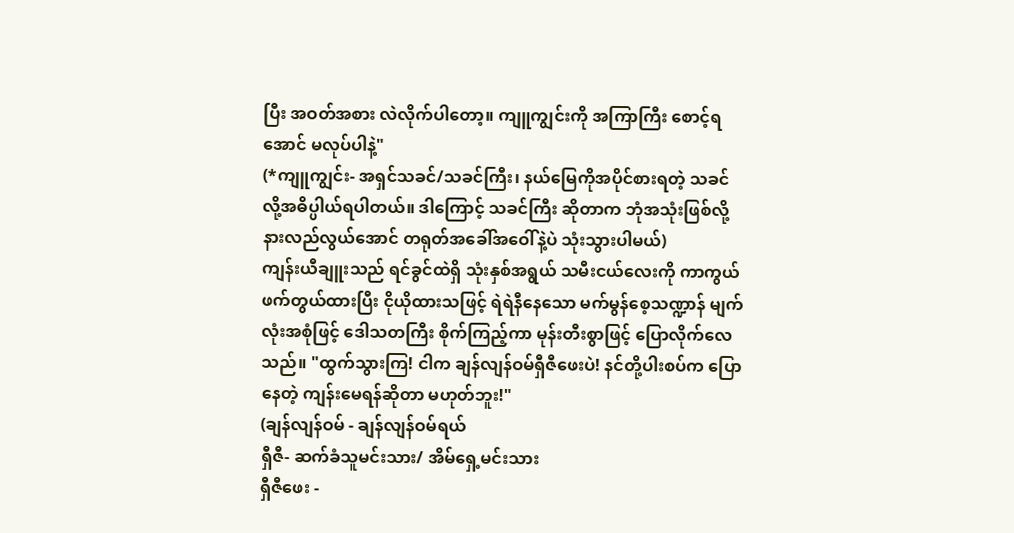ပြီး အဝတ်အစား လဲလိုက်ပါတော့။ ကျူကျွင်းကို အကြာကြီး စောင့်ရအောင် မလုပ်ပါနဲ့"
(*ကျူကျွင်း- အရှင်သခင်/သခင်ကြီး၊ နယ်မြေကိုအပိုင်စားရတဲ့ သခင် လို့အဓိပ္ပါယ်ရပါတယ်။ ဒါကြောင့် သခင်ကြီး ဆိုတာက ဘုံအသုံးဖြစ်လို့ နားလည်လွယ်အောင် တရုတ်အခေါ်အဝေါ်နဲ့ပဲ သုံးသွားပါမယ်)
ကျန်းယီချူးသည် ရင်ခွင်ထဲရှိ သုံးနှစ်အရွယ် သမီးငယ်လေးကို ကာကွယ်ဖက်တွယ်ထားပြီး ငိုယိုထားသဖြင့် ရဲရဲနီနေသော မက်မွန်စေ့သဏ္ဍာန် မျက်လုံးအစုံဖြင့် ဒေါသတကြီး စိုက်ကြည့်ကာ မုန်းတီးစွာဖြင့် ပြောလိုက်လေသည်။ "ထွက်သွားကြ! ငါက ချန်လျန်ဝမ်ရှီဇီဖေးပဲ! နင်တို့ပါးစပ်က ပြောနေတဲ့ ကျန်းမေရန်ဆိုတာ မဟုတ်ဘူး!"
(ချန်လျန်ဝမ် - ချန်လျန်ဝမ်ရယ်
ရှီဇီ- ဆက်ခံသူမင်းသား/ အိမ်ရှေ့မင်းသား
ရှီဇီဖေး -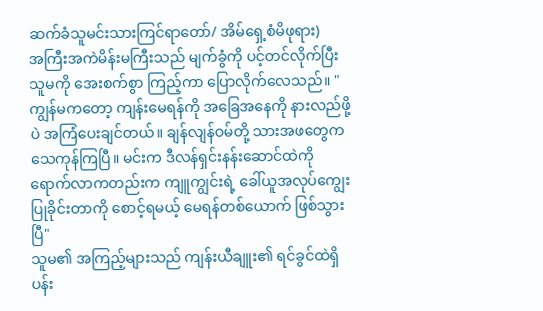ဆက်ခံသူမင်းသားကြင်ရာတော်/ အိမ်ရှေ့စံမိဖုရား)
အကြီးအကဲမိန်းမကြီးသည် မျက်ခွံကို ပင့်တင်လိုက်ပြီး သူမကို အေးစက်စွာ ကြည့်ကာ ပြောလိုက်လေသည်။ "ကျွန်မကတော့ ကျန်းမေရန်ကို အခြေအနေကို နားလည်ဖို့ပဲ အကြံပေးချင်တယ်။ ချန်လျန်ဝမ်တို့ သားအဖတွေက သေကုန်ကြပြီ။ မင်းက ဒီလန်ရှင်းနန်းဆောင်ထဲကို ရောက်လာကတည်းက ကျူကျွင်းရဲ့ ခေါ်ယူအလုပ်ကျွေးပြုခိုင်းတာကို စောင့်ရမယ့် မေရန်တစ်ယောက် ဖြစ်သွားပြီ"
သူမ၏ အကြည့်များသည် ကျန်းယီချူး၏ ရင်ခွင်ထဲရှိ ပန်း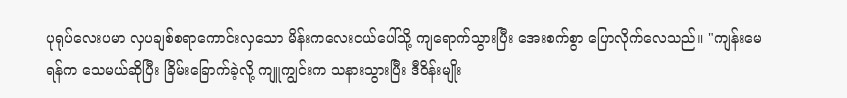ပုရုပ်လေးပမာ လှပချစ်စရာကောင်းလှသော မိန်းကလေးငယ်ပေါ်သို့ ကျရောက်သွားပြီး အေးစက်စွာ ပြောလိုက်လေသည်။ "ကျန်းမေရန်က သေမယ်ဆိုပြီး ခြိမ်းခြောက်ခဲ့လို့ ကျူကျွင်းက သနားသွားပြီး ဒီဝိန်းမျိုး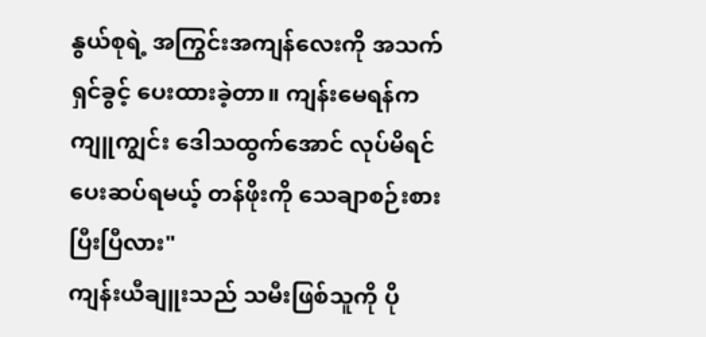နွယ်စုရဲ့ အကြွင်းအကျန်လေးကို အသက်ရှင်ခွင့် ပေးထားခဲ့တာ။ ကျန်းမေရန်က ကျူကျွင်း ဒေါသထွက်အောင် လုပ်မိရင် ပေးဆပ်ရမယ့် တန်ဖိုးကို သေချာစဉ်းစားပြီးပြီလား"
ကျန်းယီချူးသည် သမီးဖြစ်သူကို ပို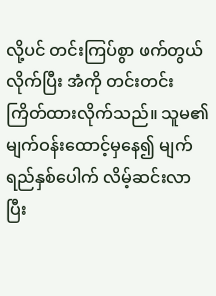လို့ပင် တင်းကြပ်စွာ ဖက်တွယ်လိုက်ပြီး အံကို တင်းတင်းကြိတ်ထားလိုက်သည်။ သူမ၏ မျက်ဝန်းထောင့်မှနေ၍ မျက်ရည်နှစ်ပေါက် လိမ့်ဆင်းလာပြီး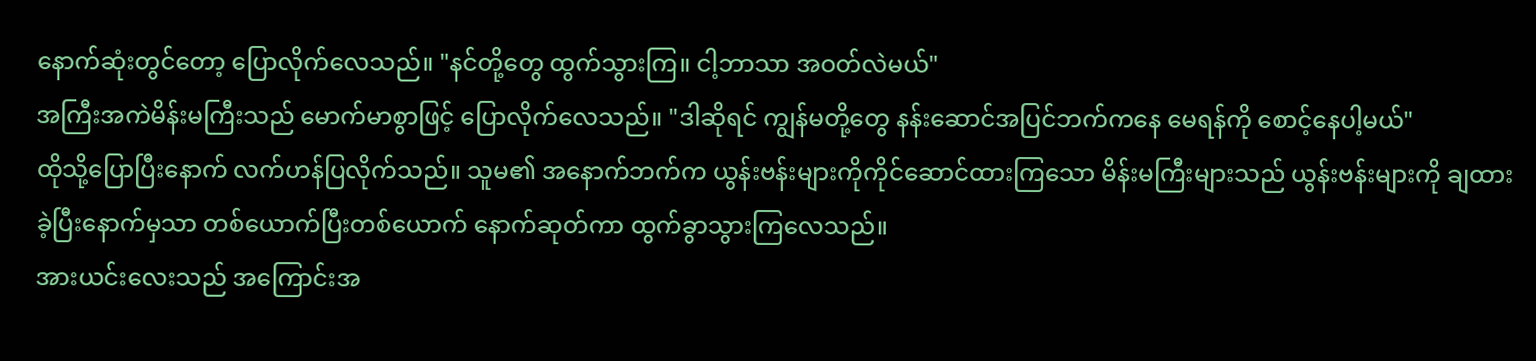နောက်ဆုံးတွင်တော့ ပြောလိုက်လေသည်။ "နင်တို့တွေ ထွက်သွားကြ။ ငါ့ဘာသာ အဝတ်လဲမယ်"
အကြီးအကဲမိန်းမကြီးသည် မောက်မာစွာဖြင့် ပြောလိုက်လေသည်။ "ဒါဆိုရင် ကျွန်မတို့တွေ နန်းဆောင်အပြင်ဘက်ကနေ မေရန်ကို စောင့်နေပါ့မယ်"
ထိုသို့ပြောပြီးနောက် လက်ဟန်ပြလိုက်သည်။ သူမ၏ အနောက်ဘက်က ယွန်းဗန်းများကိုကိုင်ဆောင်ထားကြသော မိန်းမကြီးများသည် ယွန်းဗန်းများကို ချထားခဲ့ပြီးနောက်မှသာ တစ်ယောက်ပြီးတစ်ယောက် နောက်ဆုတ်ကာ ထွက်ခွာသွားကြလေသည်။
အားယင်းလေးသည် အကြောင်းအ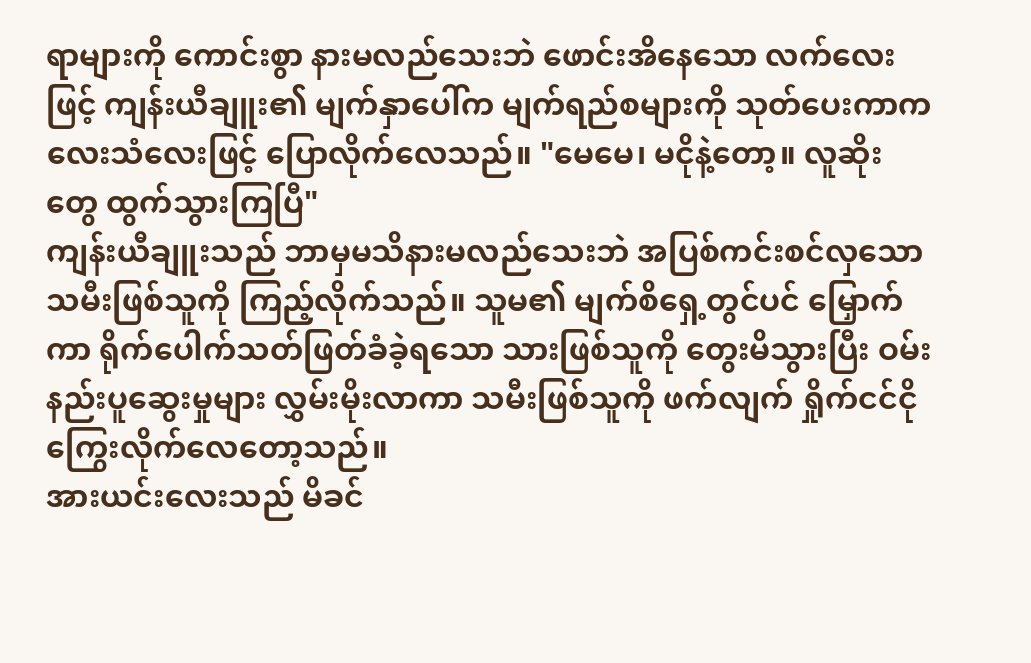ရာများကို ကောင်းစွာ နားမလည်သေးဘဲ ဖောင်းအိနေသော လက်လေးဖြင့် ကျန်းယီချူး၏ မျက်နှာပေါ်က မျက်ရည်စများကို သုတ်ပေးကာကလေးသံလေးဖြင့် ပြောလိုက်လေသည်။ "မေမေ၊ မငိုနဲ့တော့။ လူဆိုးတွေ ထွက်သွားကြပြီ"
ကျန်းယီချူးသည် ဘာမှမသိနားမလည်သေးဘဲ အပြစ်ကင်းစင်လှသော သမီးဖြစ်သူကို ကြည့်လိုက်သည်။ သူမ၏ မျက်စိရှေ့တွင်ပင် မြှောက်ကာ ရိုက်ပေါက်သတ်ဖြတ်ခံခဲ့ရသော သားဖြစ်သူကို တွေးမိသွားပြီး ဝမ်းနည်းပူဆွေးမှုများ လွှမ်းမိုးလာကာ သမီးဖြစ်သူကို ဖက်လျက် ရှိုက်ငင်ငိုကြွေးလိုက်လေတော့သည်။
အားယင်းလေးသည် မိခင်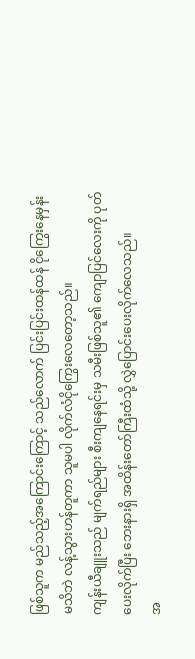ဖြစ်သူက မည်သည့်အကြောင်းကြောင့် သည်လောက် ပြင်းပြင်းထန်ထန် ငိုကြွေးနေမှန်း မသိဘဲ လန့်သွားဟန်တူကာ သူမပါ လိုက်လံငိုကြွေးလေတော့သည်။
ကျန်းယီချူးသည် မျက်ရည်များ စီးကျနေရင်းမှ သမီးဖြစ်သူ၏ ကျောပြင်လေးကို ပုတ်ပေးလိုက်ပြီး ဘေးနားရှိ အထိန်းတော်ကြီးထံသို့ လွှဲပြောင်းပေးလိုက်လေသည်။
အ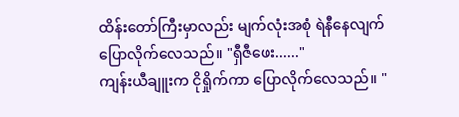ထိန်းတော်ကြီးမှာလည်း မျက်လုံးအစုံ ရဲနီနေလျက် ပြောလိုက်လေသည်။ "ရှီဇီဖေး......"
ကျန်းယီချူးက ငိုရှိုက်ကာ ပြောလိုက်လေသည်။ "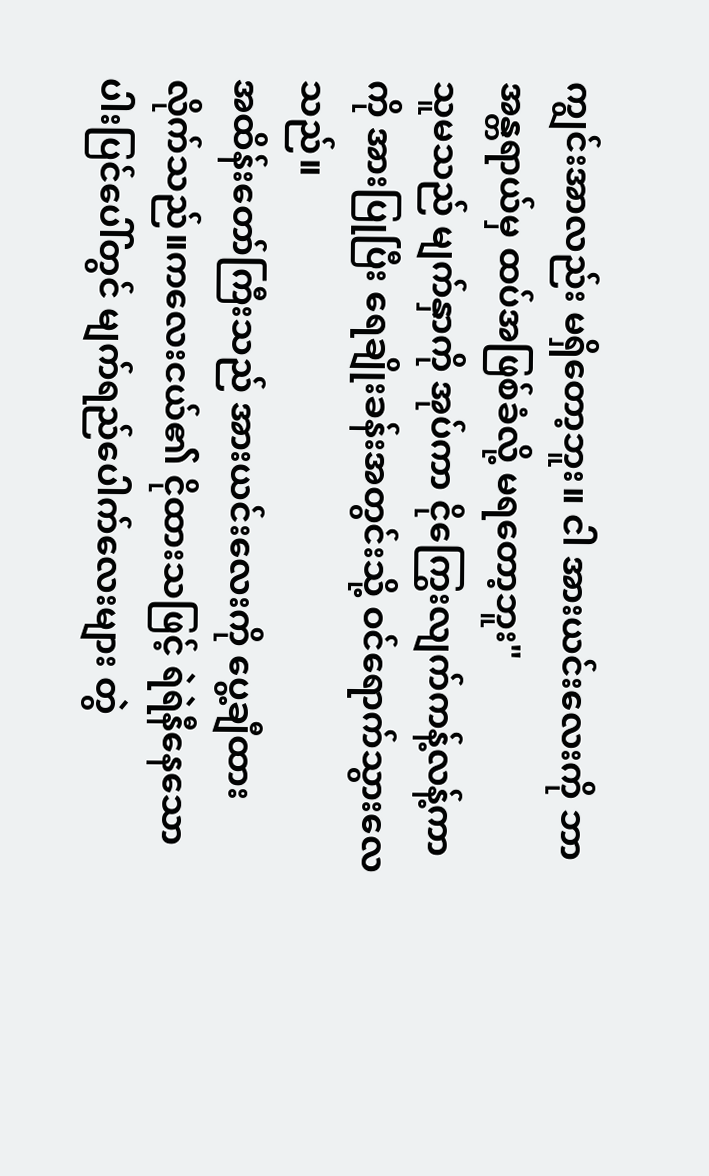ကျွင်းအာလည်း မရှိတော့ဘူး။ ငါ အားယင်းလေးကို ဘာအန္တရာယ်မှ ထပ်အဖြစ်ခံလို့ မရတော့ဘူး"
သူမသည် မျက်နှာကို အုပ်ကာ ငိုကြွေးလျက်ကန့်လန့်ကာကို အားပြုပြီး ရေချိုးခန်းအတွင်းသို့ ဝင်ရောက်သွားလေသည်။
အထိန်းတော်ကြီးသည် အားယင်းလေးကို ပွေ့ချီထားလိုက်သည်။ကလေးငယ်၏ ငိုထားသဖြင့် ရဲရဲနီနေသော ပါးပြင်ပေါ်တွင် မျက်ရည်ပေါက်လေးများ တွဲ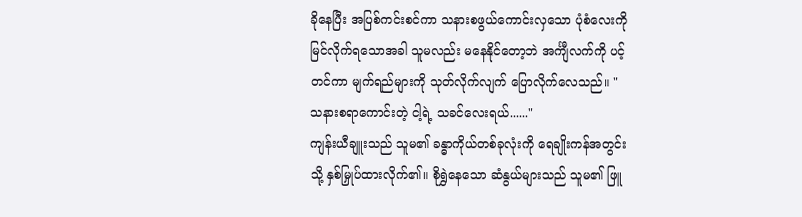ခိုနေပြီး အပြစ်ကင်းစင်ကာ သနားစဖွယ်ကောင်းလှသော ပုံစံလေးကို မြင်လိုက်ရသောအခါ သူမလည်း မနေနိုင်တော့ဘဲ အင်္ကျီလက်ကို ပင့်တင်ကာ မျက်ရည်များကို သုတ်လိုက်လျက် ပြောလိုက်လေသည်။ "သနားစရာကောင်းတဲ့ ငါ့ရဲ့ သခင်လေးရယ်......"
ကျန်းယီချူးသည် သူမ၏ ခန္ဓာကိုယ်တစ်ခုလုံးကို ရေချိုးကန်အတွင်းသို့ နှစ်မြှုပ်ထားလိုက်၏။ စိုရွှဲနေသော ဆံနွယ်များသည် သူမ၏ ဖြူ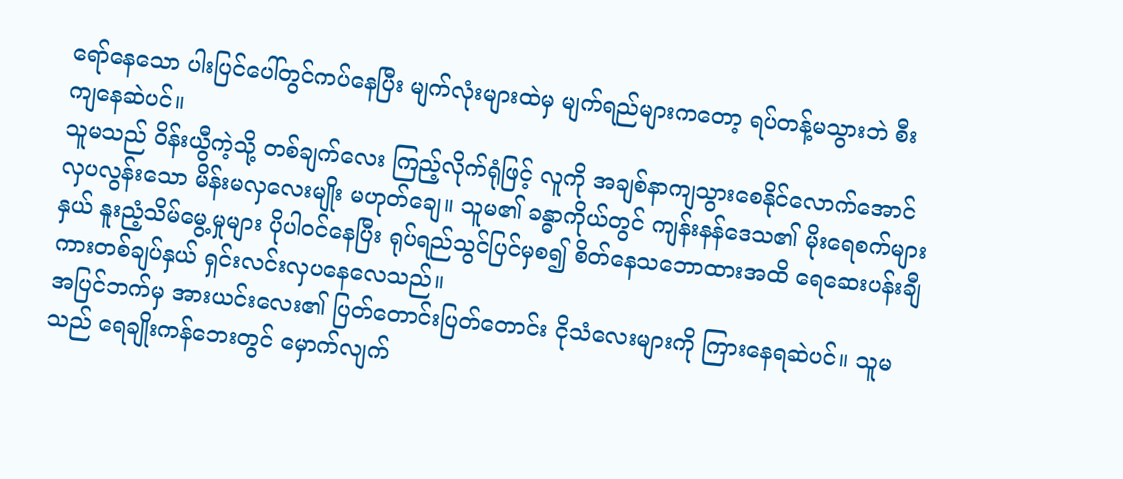ရော်နေသော ပါးပြင်ပေါ်တွင်ကပ်နေပြီး မျက်လုံးများထဲမှ မျက်ရည်များကတော့ ရပ်တန့်မသွားဘဲ စီးကျနေဆဲပင်။
သူမသည် ဝိန်းယွီကဲ့သို့ တစ်ချက်လေး ကြည့်လိုက်ရုံဖြင့် လူကို အချစ်နာကျသွားစေနိုင်လောက်အောင် လှပလွန်းသော မိန်းမလှလေးမျိုး မဟုတ်ချေ။ သူမ၏ ခန္ဓာကိုယ်တွင် ကျန်းနန်ဒေသ၏ မိုးရေစက်များနှယ် နူးညံ့သိမ်မွေ့မှုများ ပိုပါဝင်နေပြီး ရုပ်ရည်သွင်ပြင်မှစ၍ စိတ်နေသဘောထားအထိ ရေဆေးပန်းချီကားတစ်ချပ်နှယ် ရှင်းလင်းလှပနေလေသည်။
အပြင်ဘက်မှ အားယင်းလေး၏ ပြတ်တောင်းပြတ်တောင်း ငိုသံလေးများကို ကြားနေရဆဲပင်။ သူမသည် ရေချိုးကန်ဘေးတွင် မှောက်လျက်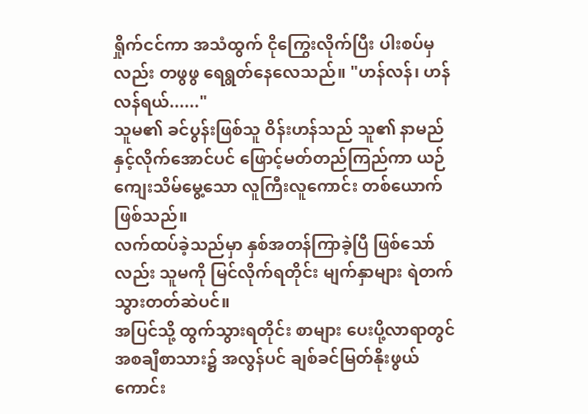ရှိုက်ငင်ကာ အသံထွက် ငိုကြွေးလိုက်ပြီး ပါးစပ်မှလည်း တဖွဖွ ရေရွတ်နေလေသည်။ "ဟန်လန်၊ ဟန်လန်ရယ်......"
သူမ၏ ခင်ပွန်းဖြစ်သူ ဝိန်းဟန်သည် သူ၏ နာမည်နှင့်လိုက်အောင်ပင် ဖြောင့်မတ်တည်ကြည်ကာ ယဉ်ကျေးသိမ်မွေ့သော လူကြီးလူကောင်း တစ်ယောက် ဖြစ်သည်။
လက်ထပ်ခဲ့သည်မှာ နှစ်အတန်ကြာခဲ့ပြီ ဖြစ်သော်လည်း သူမကို မြင်လိုက်ရတိုင်း မျက်နှာများ ရဲတက်သွားတတ်ဆဲပင်။
အပြင်သို့ ထွက်သွားရတိုင်း စာများ ပေးပို့လာရာတွင် အစချီစာသား၌ အလွန်ပင် ချစ်ခင်မြတ်နိုးဖွယ်ကောင်း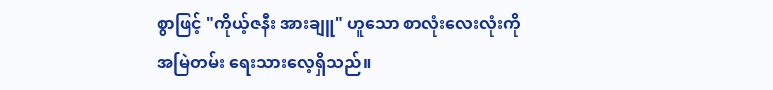စွာဖြင့် "ကိုယ့်ဇနီး အားချူ" ဟူသော စာလုံးလေးလုံးကို အမြဲတမ်း ရေးသားလေ့ရှိသည်။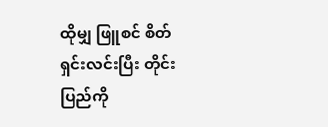ထိုမျှ ဖြူစင် စိတ်ရှင်းလင်းပြီး တိုင်းပြည်ကို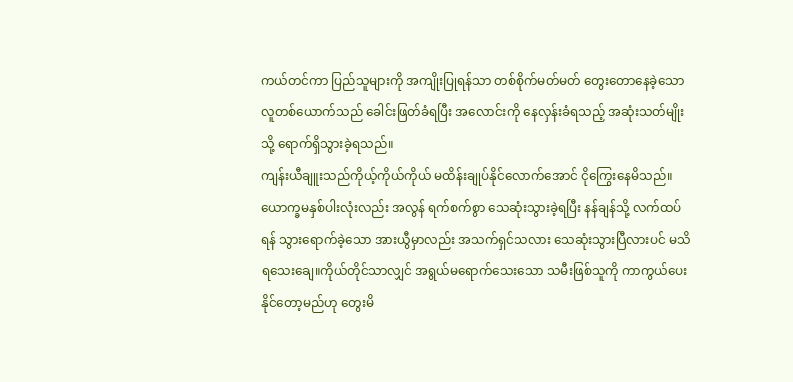ကယ်တင်ကာ ပြည်သူများကို အကျိုးပြုရန်သာ တစ်စိုက်မတ်မတ် တွေးတောနေခဲ့သော လူတစ်ယောက်သည် ခေါင်းဖြတ်ခံရပြီး အလောင်းကို နေလှန်းခံရသည့် အဆုံးသတ်မျိုးသို့ ရောက်ရှိသွားခဲ့ရသည်။
ကျန်းယီချူးသည်ကိုယ့်ကိုယ်ကိုယ် မထိန်းချုပ်နိုင်လောက်အောင် ငိုကြွေးနေမိသည်။ ယောက္ခမနှစ်ပါးလုံးလည်း အလွန် ရက်စက်စွာ သေဆုံးသွားခဲ့ရပြီး နန်ချန်သို့ လက်ထပ်ရန် သွားရောက်ခဲ့သော အားယွီမှာလည်း အသက်ရှင်သလား သေဆုံးသွားပြီလားပင် မသိရသေးချေ။ကိုယ်တိုင်သာလျှင် အရွယ်မရောက်သေးသော သမီးဖြစ်သူကို ကာကွယ်ပေးနိုင်တော့မည်ဟု တွေးမိ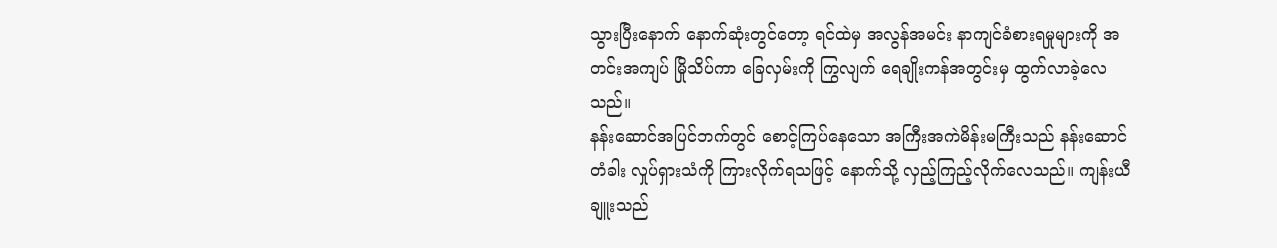သွားပြီးနောက် နောက်ဆုံးတွင်တော့ ရင်ထဲမှ အလွန်အမင်း နာကျင်ခံစားရမှုများကို အတင်းအကျပ် မြိုသိပ်ကာ ခြေလှမ်းကို ကြွလျက် ရေချိုးကန်အတွင်းမှ ထွက်လာခဲ့လေသည်။
နန်းဆောင်အပြင်ဘက်တွင် စောင့်ကြပ်နေသော အကြီးအကဲမိန်းမကြီးသည် နန်းဆောင်တံခါး လှုပ်ရှားသံကို ကြားလိုက်ရသဖြင့် နောက်သို့ လှည့်ကြည့်လိုက်လေသည်။ ကျန်းယီချူးသည်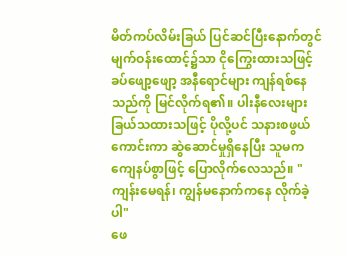မိတ်ကပ်လိမ်းခြယ် ပြင်ဆင်ပြီးနောက်တွင် မျက်ဝန်းထောင့်၌သာ ငိုကြွေးထားသဖြင့် ခပ်ဖျော့ဖျော့ အနီရောင်များ ကျန်ရစ်နေသည်ကို မြင်လိုက်ရ၏။ ပါးနီလေးများ ခြယ်သထားသဖြင့် ပိုလို့ပင် သနားစဖွယ်ကောင်းကာ ဆွဲဆောင်မှုရှိနေပြီး သူမက ကျေနပ်စွာဖြင့် ပြောလိုက်လေသည်။ "ကျန်းမေရန်၊ ကျွန်မနောက်ကနေ လိုက်ခဲ့ပါ"
ဖေ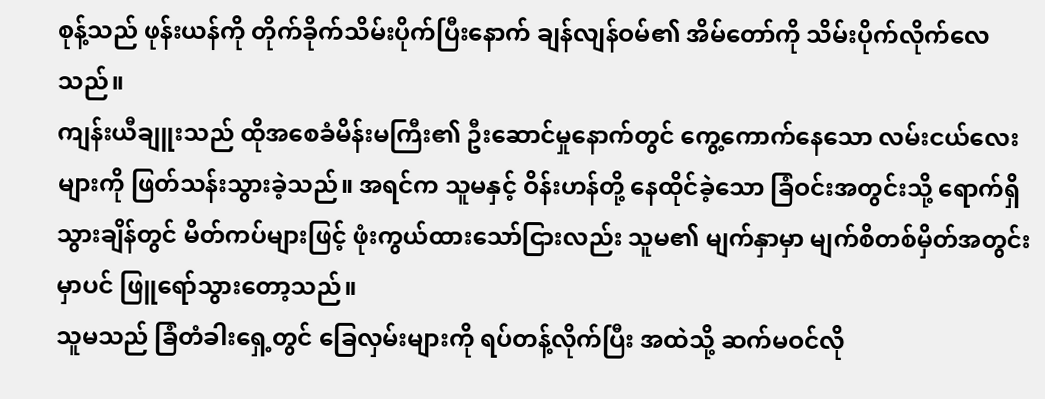စုန့်သည် ဖုန်းယန်ကို တိုက်ခိုက်သိမ်းပိုက်ပြီးနောက် ချန်လျန်ဝမ်၏ အိမ်တော်ကို သိမ်းပိုက်လိုက်လေသည်။
ကျန်းယီချူးသည် ထိုအစေခံမိန်းမကြီး၏ ဦးဆောင်မှုနောက်တွင် ကွေ့ကောက်နေသော လမ်းငယ်လေးများကို ဖြတ်သန်းသွားခဲ့သည်။ အရင်က သူမနှင့် ဝိန်းဟန်တို့ နေထိုင်ခဲ့သော ခြံဝင်းအတွင်းသို့ ရောက်ရှိသွားချိန်တွင် မိတ်ကပ်များဖြင့် ဖုံးကွယ်ထားသော်ငြားလည်း သူမ၏ မျက်နှာမှာ မျက်စိတစ်မှိတ်အတွင်းမှာပင် ဖြူရော်သွားတော့သည်။
သူမသည် ခြံတံခါးရှေ့တွင် ခြေလှမ်းများကို ရပ်တန့်လိုက်ပြီး အထဲသို့ ဆက်မဝင်လို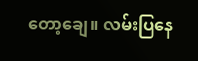တော့ချေ။ လမ်းပြနေ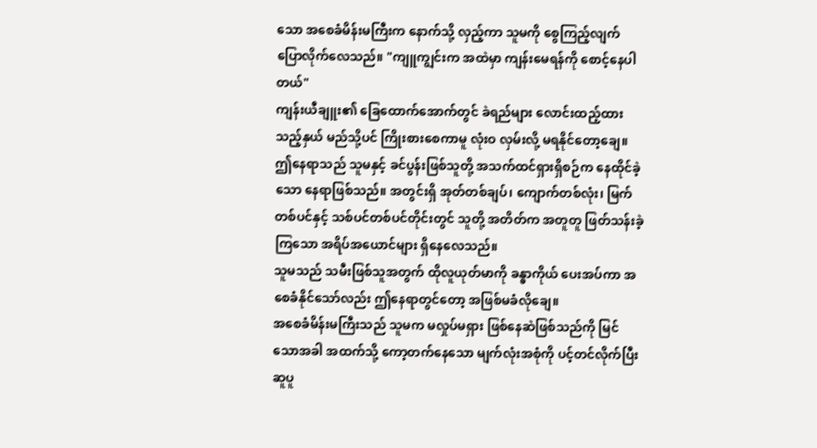သော အစေခံမိန်းမကြီးက နောက်သို့ လှည့်ကာ သူမကို စွေကြည့်လျက် ပြောလိုက်လေသည်။ "ကျူကျွင်းက အထဲမှာ ကျန်းမေရန်ကို စောင့်နေပါတယ်"
ကျန်းယီချူး၏ ခြေထောက်အောက်တွင် ခဲရည်များ လောင်းထည့်ထားသည့်နှယ် မည်သို့ပင် ကြိုးစားစေကာမူ လုံးဝ လှမ်းလို့ မရနိုင်တော့ချေ။
ဤနေရာသည် သူမနှင့် ခင်ပွန်းဖြစ်သူတို့ အသက်ထင်ရှားရှိစဉ်က နေထိုင်ခဲ့သော နေရာဖြစ်သည်။ အတွင်းရှိ အုတ်တစ်ချပ်၊ ကျောက်တစ်လုံး၊ မြက်တစ်ပင်နှင့် သစ်ပင်တစ်ပင်တိုင်းတွင် သူတို့ အတိတ်က အတူတူ ဖြတ်သန်းခဲ့ကြသော အရိပ်အယောင်များ ရှိနေလေသည်။
သူမသည် သမီးဖြစ်သူအတွက် ထိုလူယုတ်မာကို ခန္ဓာကိုယ် ပေးအပ်ကာ အစေခံနိုင်သော်လည်း ဤနေရာတွင်တော့ အဖြစ်မခံလိုချေ။
အစေခံမိန်းမကြီးသည် သူမက မလှုပ်မရှား ဖြစ်နေဆဲဖြစ်သည်ကို မြင်သောအခါ အထက်သို့ ကော့တက်နေသော မျက်လုံးအစုံကို ပင့်တင်လိုက်ပြီး ဆူပူ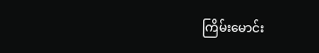ကြိမ်းမောင်း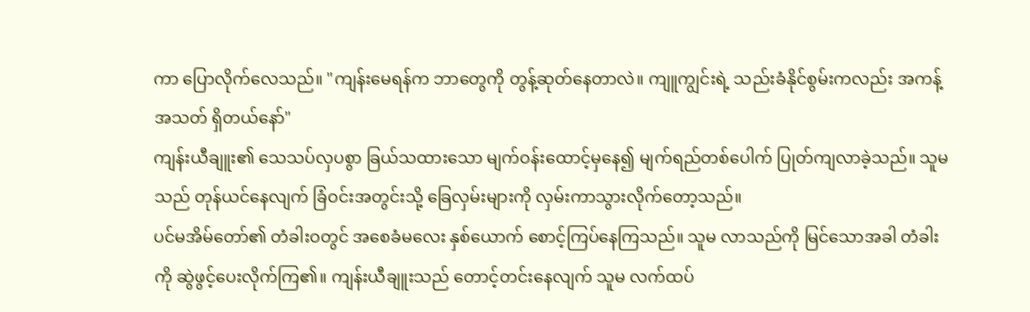ကာ ပြောလိုက်လေသည်။ "ကျန်းမေရန်က ဘာတွေကို တွန့်ဆုတ်နေတာလဲ။ ကျူကျွင်းရဲ့ သည်းခံနိုင်စွမ်းကလည်း အကန့်အသတ် ရှိတယ်နော်"
ကျန်းယီချူး၏ သေသပ်လှပစွာ ခြယ်သထားသော မျက်ဝန်းထောင့်မှနေ၍ မျက်ရည်တစ်ပေါက် ပြုတ်ကျလာခဲ့သည်။ သူမသည် တုန်ယင်နေလျက် ခြံဝင်းအတွင်းသို့ ခြေလှမ်းများကို လှမ်းကာသွားလိုက်တော့သည်။
ပင်မအိမ်တော်၏ တံခါးဝတွင် အစေခံမလေး နှစ်ယောက် စောင့်ကြပ်နေကြသည်။ သူမ လာသည်ကို မြင်သောအခါ တံခါးကို ဆွဲဖွင့်ပေးလိုက်ကြ၏။ ကျန်းယီချူးသည် တောင့်တင်းနေလျက် သူမ လက်ထပ်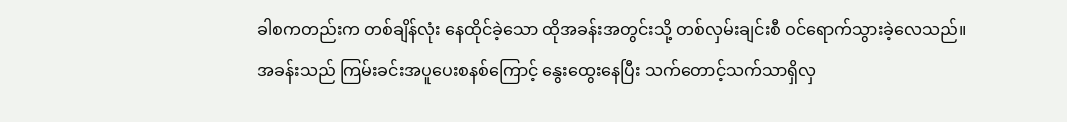ခါစကတည်းက တစ်ချိန်လုံး နေထိုင်ခဲ့သော ထိုအခန်းအတွင်းသို့ တစ်လှမ်းချင်းစီ ဝင်ရောက်သွားခဲ့လေသည်။
အခန်းသည် ကြမ်းခင်းအပူပေးစနစ်ကြောင့် နွေးထွေးနေပြီး သက်တောင့်သက်သာရှိလှ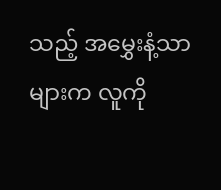သည့် အမွှေးနံ့သာများက လူကို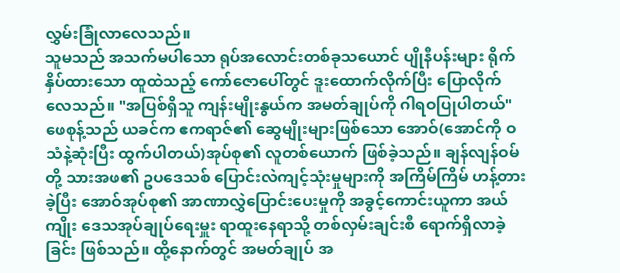လွှမ်းခြုံလာလေသည်။
သူမသည် အသက်မပါသော ရုပ်အလောင်းတစ်ခုသယောင် ပျိုနီပန်းများ ရိုက်နှိပ်ထားသော ထူထဲသည့် ကော်ဇောပေါ်တွင် ဒူးထောက်လိုက်ပြီး ပြောလိုက်လေသည်။ "အပြစ်ရှိသူ ကျန်းမျိုးနွယ်က အမတ်ချုပ်ကို ဂါရဝပြုပါတယ်"
ဖေစုန့်သည် ယခင်က ဧကရာဇ်၏ ဆွေမျိုးများဖြစ်သော အောဝ်(အောင်ကို ဝသံနဲ့ဆုံးပြီး ထွက်ပါတယ်)အုပ်စု၏ လူတစ်ယောက် ဖြစ်ခဲ့သည်။ ချန်လျန်ဝမ်တို့ သားအဖ၏ ဥပဒေသစ် ပြောင်းလဲကျင့်သုံးမှုများကို အကြိမ်ကြိမ် ဟန့်တားခဲ့ပြီး အောဝ်အုပ်စု၏ အာဏာလွှဲပြောင်းပေးမှုကို အခွင့်ကောင်းယူကာ အယ်ကျိုး ဒေသအုပ်ချုပ်ရေးမှူး ရာထူးနေရာသို့ တစ်လှမ်းချင်းစီ ရောက်ရှိလာခဲ့ခြင်း ဖြစ်သည်။ ထို့နောက်တွင် အမတ်ချုပ် အ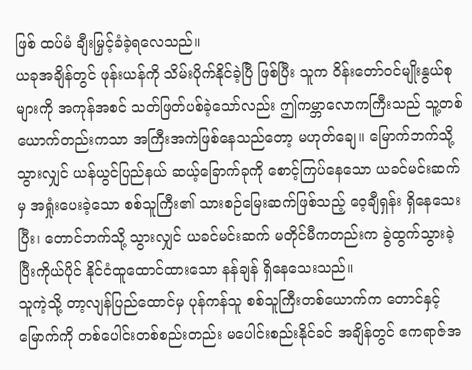ဖြစ် ထပ်မံ ချီးမြှင့်ခံခဲ့ရလေသည်။
ယခုအချိန်တွင် ဖုန်းယန်ကို သိမ်းပိုက်နိုင်ခဲ့ပြီ ဖြစ်ပြီး သူက ဝိန်းတော်ဝင်မျိုးနွယ်စုများကို အကုန်အစင် သတ်ဖြတ်ပစ်ခဲ့သော်လည်း ဤကမ္ဘာလောကကြီးသည် သူ့တစ်ယောက်တည်းကသာ အကြီးအကဲဖြစ်နေသည်တော့ မဟုတ်ချေ။ မြောက်ဘက်သို့ သွားလျှင် ယန်ယွင်ပြည်နယ် ဆယ့်ခြောက်ခုကို စောင့်ကြပ်နေသော ယခင်မင်းဆက်မှ အရှုံးပေးခဲ့သော စစ်သူကြီး၏ သားစဉ်မြေးဆက်ဖြစ်သည့် ဝေ့ချီရှန်း ရှိနေသေးပြီး၊ တောင်ဘက်သို့ သွားလျှင် ယခင်မင်းဆက် မတိုင်မီကတည်းက ခွဲထွက်သွားခဲ့ပြီးကိုယ်ပိုင် နိုင်ငံထူထောင်ထားသော နန်ချန် ရှိနေသေးသည်။
သူကဲ့သို့ တာ့လျန်ပြည်ထောင်မှ ပုန်ကန်သူ စစ်သူကြီးတစ်ယောက်က တောင်နှင့် မြောက်ကို တစ်ပေါင်းတစ်စည်းတည်း မပေါင်းစည်းနိုင်ခင် အချိန်တွင် ဧကရာဇ်အ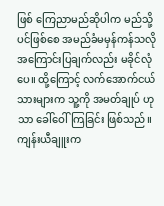ဖြစ် ကြေညာမည်ဆိုပါက မည်သို့ပင်ဖြစ်စေ အမည်ခံမမှန်ကန်သလို အကြောင်းပြချက်လည်း မခိုင်လုံပေ။ ထို့ကြောင့် လက်အောက်ငယ်သားများက သူ့ကို အမတ်ချုပ် ဟုသာ ခေါ်ဝေါ်ကြခြင်း ဖြစ်သည်။
ကျန်းယီချူးက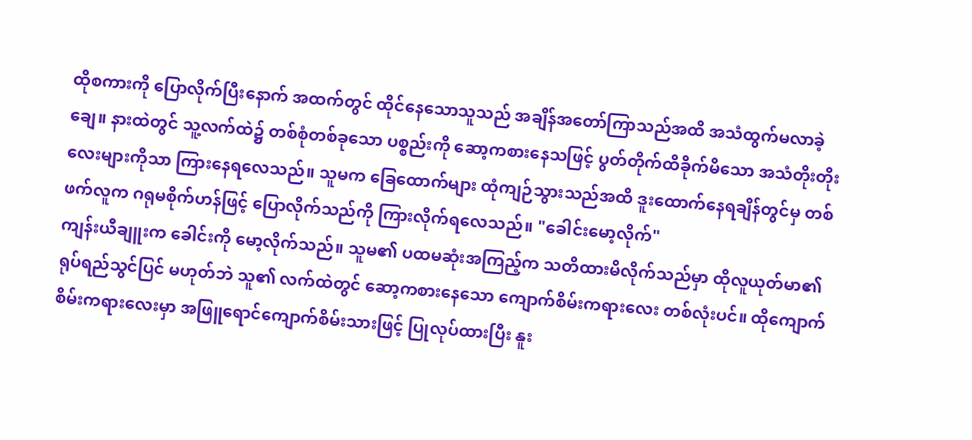ထိုစကားကို ပြောလိုက်ပြီးနောက် အထက်တွင် ထိုင်နေသောသူသည် အချိန်အတော်ကြာသည်အထိ အသံထွက်မလာခဲ့ချေ။ နားထဲတွင် သူ့လက်ထဲ၌ တစ်စုံတစ်ခုသော ပစ္စည်းကို ဆော့ကစားနေသဖြင့် ပွတ်တိုက်ထိခိုက်မိသော အသံတိုးတိုးလေးများကိုသာ ကြားနေရလေသည်။ သူမက ခြေထောက်များ ထုံကျဉ်သွားသည်အထိ ဒူးထောက်နေရချိန်တွင်မှ တစ်ဖက်လူက ဂရုမစိုက်ဟန်ဖြင့် ပြောလိုက်သည်ကို ကြားလိုက်ရလေသည်။ "ခေါင်းမော့လိုက်"
ကျန်းယီချူးက ခေါင်းကို မော့လိုက်သည်။ သူမ၏ ပထမဆုံးအကြည့်က သတိထားမိလိုက်သည်မှာ ထိုလူယုတ်မာ၏ ရုပ်ရည်သွင်ပြင် မဟုတ်ဘဲ သူ၏ လက်ထဲတွင် ဆော့ကစားနေသော ကျောက်စိမ်းကရားလေး တစ်လုံးပင်။ ထိုကျောက်စိမ်းကရားလေးမှာ အဖြူရောင်ကျောက်စိမ်းသားဖြင့် ပြုလုပ်ထားပြီး နူး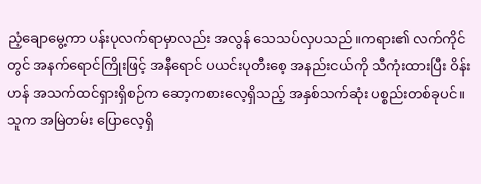ညံ့ချောမွေ့ကာ ပန်းပုလက်ရာမှာလည်း အလွန် သေသပ်လှပသည်။ကရား၏ လက်ကိုင်တွင် အနက်ရောင်ကြိုးဖြင့် အနီရောင် ပယင်းပုတီးစေ့ အနည်းငယ်ကို သီကုံးထားပြီး ဝိန်းဟန် အသက်ထင်ရှားရှိစဉ်က ဆော့ကစားလေ့ရှိသည့် အနှစ်သက်ဆုံး ပစ္စည်းတစ်ခုပင်။
သူက အမြဲတမ်း ပြောလေ့ရှိ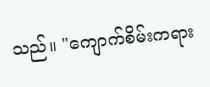သည်။ "ကျောက်စိမ်းကရား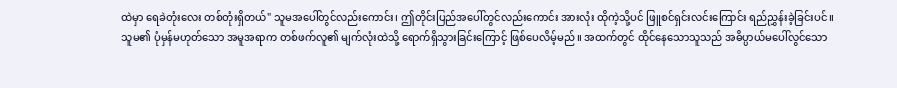ထဲမှာ ရေခဲတုံးလေး တစ်တုံးရှိတယ်" သူမအပေါ်တွင်လည်းကောင်း၊ ဤတိုင်းပြည်အပေါ်တွင်လည်းကောင်း အားလုံး ထိုကဲ့သို့ပင် ဖြူစင်ရှင်းလင်းကြောင်း ရည်ညွှန်းခဲ့ခြင်းပင်။
သူမ၏ ပုံမှန်မဟုတ်သော အမူအရာက တစ်ဖက်လူ၏ မျက်လုံးထဲသို့ ရောက်ရှိသွားခြင်းကြောင့် ဖြစ်ပေလိမ့်မည်။ အထက်တွင် ထိုင်နေသောသူသည် အဓိပ္ပာယ်မပေါ်လွင်သော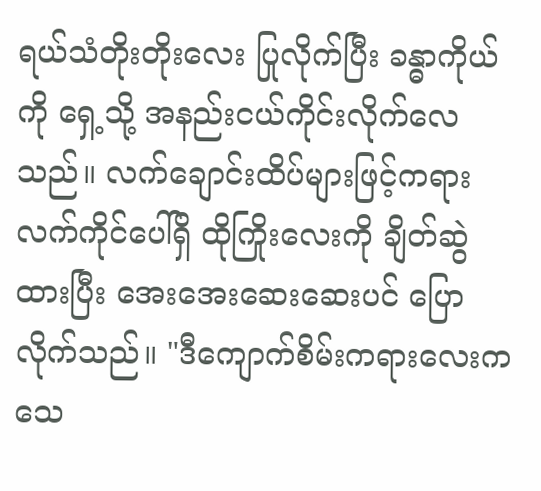ရယ်သံတိုးတိုးလေး ပြုလိုက်ပြီး ခန္ဓာကိုယ်ကို ရှေ့သို့ အနည်းငယ်ကိုင်းလိုက်လေသည်။ လက်ချောင်းထိပ်များဖြင့်ကရားလက်ကိုင်ပေါ်ရှိ ထိုကြိုးလေးကို ချိတ်ဆွဲထားပြီး အေးအေးဆေးဆေးပင် ပြောလိုက်သည်။ "ဒီကျောက်စိမ်းကရားလေးက သေ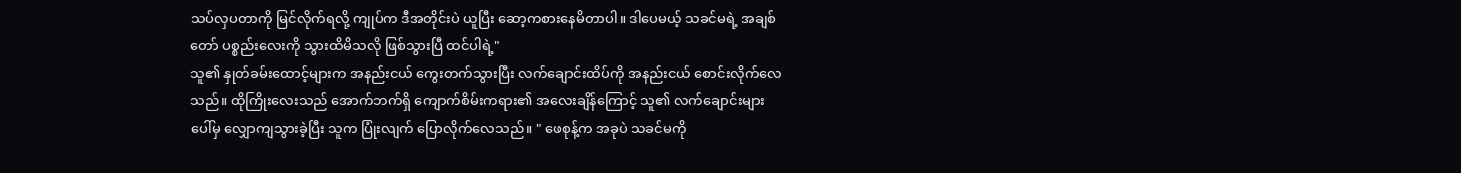သပ်လှပတာကို မြင်လိုက်ရလို့ ကျုပ်က ဒီအတိုင်းပဲ ယူပြီး ဆော့ကစားနေမိတာပါ။ ဒါပေမယ့် သခင်မရဲ့ အချစ်တော် ပစ္စည်းလေးကို သွားထိမိသလို ဖြစ်သွားပြီ ထင်ပါရဲ့"
သူ၏ နှုတ်ခမ်းထောင့်များက အနည်းငယ် ကွေးတက်သွားပြီး လက်ချောင်းထိပ်ကို အနည်းငယ် စောင်းလိုက်လေသည်။ ထိုကြိုးလေးသည် အောက်ဘက်ရှိ ကျောက်စိမ်းကရား၏ အလေးချိန်ကြောင့် သူ၏ လက်ချောင်းများပေါ်မှ လျှောကျသွားခဲ့ပြီး သူက ပြုံးလျက် ပြောလိုက်လေသည်။ " ဖေစုန့်က အခုပဲ သခင်မကို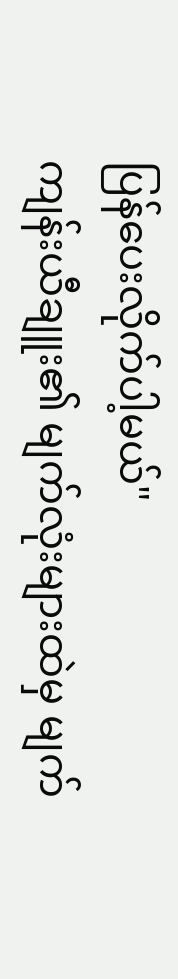ပြန်ပေးလိုက်ပါ့မယ်"
ကျန်းယီချူး၏ မျက်လုံးများထဲမှ မျက်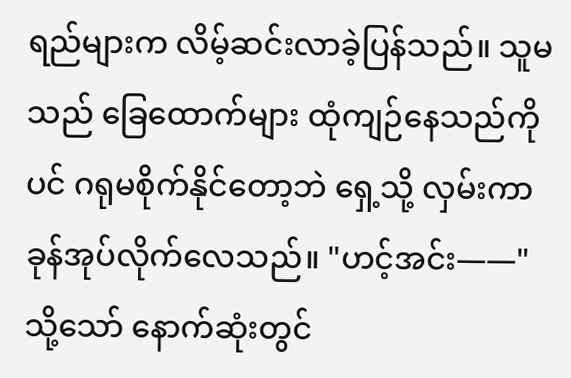ရည်များက လိမ့်ဆင်းလာခဲ့ပြန်သည်။ သူမသည် ခြေထောက်များ ထုံကျဉ်နေသည်ကိုပင် ဂရုမစိုက်နိုင်တော့ဘဲ ရှေ့သို့ လှမ်းကာ ခုန်အုပ်လိုက်လေသည်။ "ဟင့်အင်း——"
သို့သော် နောက်ဆုံးတွင်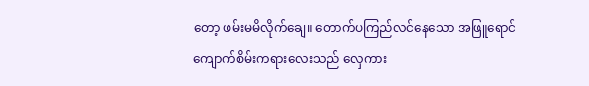တော့ ဖမ်းမမိလိုက်ချေ။ တောက်ပကြည်လင်နေသော အဖြူရောင် ကျောက်စိမ်းကရားလေးသည် လှေကား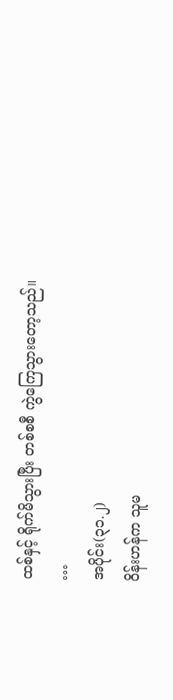ထစ်နှင့် ရိုက်မိသွားပြီး တစ်စစီ ကွဲကြေသွားတော့သည်။
…
အပိုင်း(၃၁.၂)
ဝိန်းဟန်က သူမ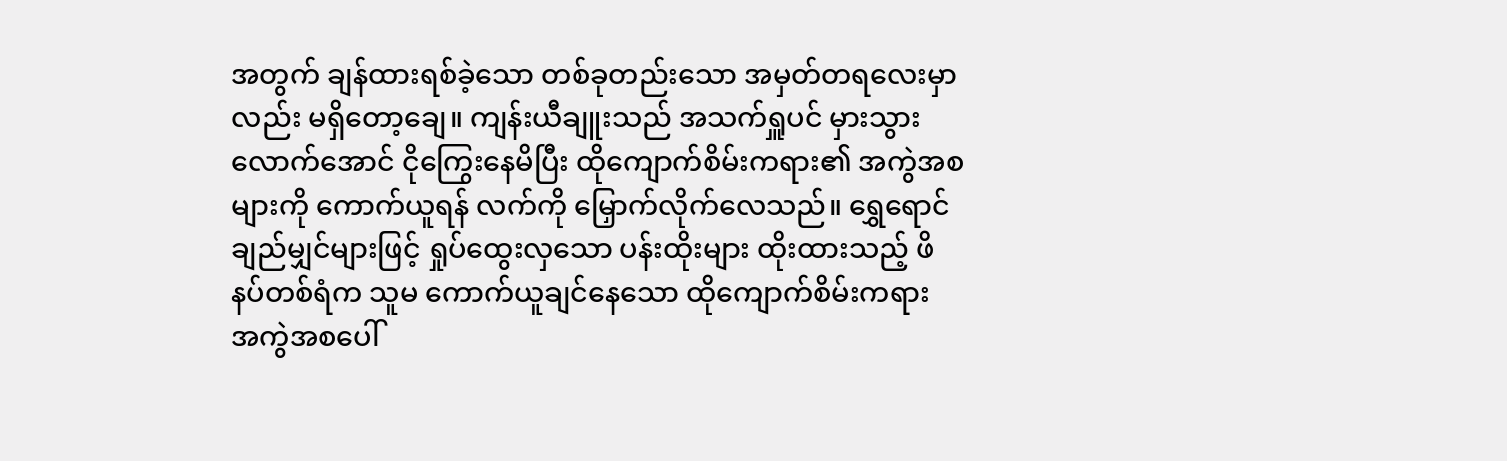အတွက် ချန်ထားရစ်ခဲ့သော တစ်ခုတည်းသော အမှတ်တရလေးမှာလည်း မရှိတော့ချေ။ ကျန်းယီချူးသည် အသက်ရှူပင် မှားသွားလောက်အောင် ငိုကြွေးနေမိပြီး ထိုကျောက်စိမ်းကရား၏ အကွဲအစများကို ကောက်ယူရန် လက်ကို မြှောက်လိုက်လေသည်။ ရွှေရောင်ချည်မျှင်များဖြင့် ရှုပ်ထွေးလှသော ပန်းထိုးများ ထိုးထားသည့် ဖိနပ်တစ်ရံက သူမ ကောက်ယူချင်နေသော ထိုကျောက်စိမ်းကရား အကွဲအစပေါ်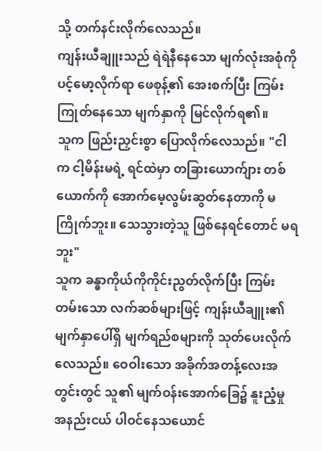သို့ တက်နင်းလိုက်လေသည်။
ကျန်းယီချူးသည် ရဲရဲနီနေသော မျက်လုံးအစုံကို ပင့်မော့လိုက်ရာ ဖေစုန့်၏ အေးစက်ပြီး ကြမ်းကြုတ်နေသော မျက်နှာကို မြင်လိုက်ရ၏။
သူက ဖြည်းညှင်းစွာ ပြောလိုက်လေသည်။ "ငါက ငါ့မိန်းမရဲ့ ရင်ထဲမှာ တခြားယောက်ျား တစ်ယောက်ကို အောက်မေ့လွမ်းဆွတ်နေတာကို မကြိုက်ဘူး။ သေသွားတဲ့သူ ဖြစ်နေရင်တောင် မရဘူး"
သူက ခန္ဓာကိုယ်ကိုကိုင်းညွတ်လိုက်ပြီး ကြမ်းတမ်းသော လက်ဆစ်များဖြင့် ကျန်းယီချူး၏ မျက်နှာပေါ်ရှိ မျက်ရည်စများကို သုတ်ပေးလိုက်လေသည်။ ဝေဝါးသော အခိုက်အတန့်လေးအတွင်းတွင် သူ၏ မျက်ဝန်းအောက်ခြေ၌ နူးညံ့မှု အနည်းငယ် ပါဝင်နေသယောင်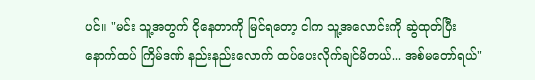ပင်။ "မင်း သူ့အတွက် ငိုနေတာကို မြင်ရတော့ ငါက သူ့အလောင်းကို ဆွဲထုတ်ပြီး နောက်ထပ် ကြိမ်ဒဏ် နည်းနည်းလောက် ထပ်ပေးလိုက်ချင်မိတယ်... အစ်မတော်ရယ်"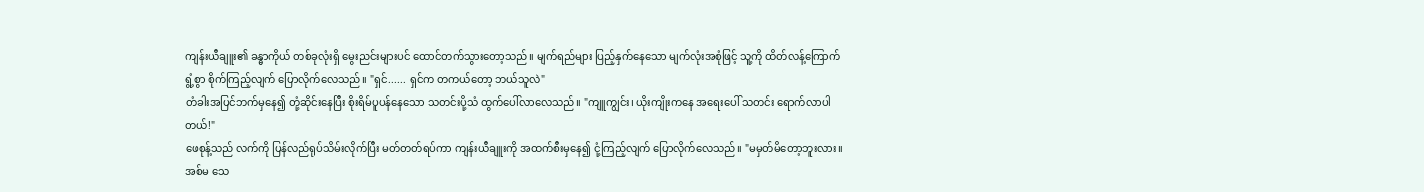ကျန်းယီချူး၏ ခန္ဓာကိုယ် တစ်ခုလုံးရှိ မွေးညင်းများပင် ထောင်တက်သွားတော့သည်။ မျက်ရည်များ ပြည့်နှက်နေသော မျက်လုံးအစုံဖြင့် သူ့ကို ထိတ်လန့်ကြောက်ရွံ့စွာ စိုက်ကြည့်လျက် ပြောလိုက်လေသည်။ "ရှင်...... ရှင်က တကယ်တော့ ဘယ်သူလဲ"
တံခါးအပြင်ဘက်မှနေ၍ တုံ့ဆိုင်းနေပြီး စိုးရိမ်ပူပန်နေသော သတင်းပို့သံ ထွက်ပေါ်လာလေသည်။ "ကျူကျွင်း၊ ယိုးကျိုးကနေ အရေးပေါ် သတင်း ရောက်လာပါတယ်!"
ဖေစုန့်သည် လက်ကို ပြန်လည်ရုပ်သိမ်းလိုက်ပြီး မတ်တတ်ရပ်ကာ ကျန်းယီချူးကို အထက်စီးမှနေ၍ ငုံ့ကြည့်လျက် ပြောလိုက်လေသည်။ "မမှတ်မိတော့ဘူးလား။ အစ်မ သေ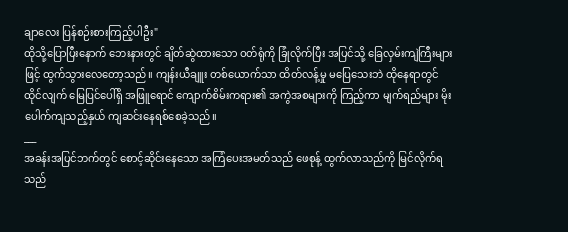ချာလေး ပြန်စဉ်းစားကြည့်ပါဦး"
ထိုသို့ပြောပြီးနောက် ဘေးနားတွင် ချိတ်ဆွဲထားသော ဝတ်ရုံကို ခြုံလိုက်ပြီး အပြင်သို့ ခြေလှမ်းကျဲကြီးများဖြင့် ထွက်သွားလေတော့သည်။ ကျန်းယီချူး တစ်ယောက်သာ ထိတ်လန့်မှု မပြေသေးဘဲ ထိုနေရာတွင် ထိုင်လျက် မြေပြင်ပေါ်ရှိ အဖြူရောင် ကျောက်စိမ်းကရား၏ အကွဲအစများကို ကြည့်ကာ မျက်ရည်များ မိုးပေါက်ကျသည့်နှယ် ကျဆင်းနေရစ်စေခဲ့သည်။
___
အခန်းအပြင်ဘက်တွင် စောင့်ဆိုင်းနေသော အကြံပေးအမတ်သည် ဖေစုန့် ထွက်လာသည်ကို မြင်လိုက်ရသည်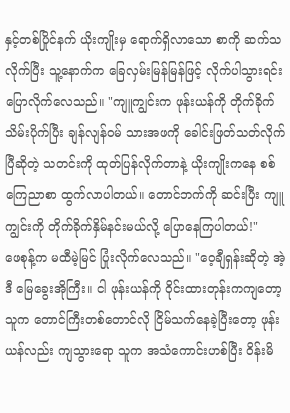နှင့်တစ်ပြိုင်နက် ယိုးကျိုးမှ ရောက်ရှိလာသော စာကို ဆက်သလိုက်ပြီး သူ့နောက်က ခြေလှမ်းမြန်မြန်ဖြင့် လိုက်ပါသွားရင်း ပြောလိုက်လေသည်။ "ကျူကျွင်းက ဖုန်းယန်ကို တိုက်ခိုက်သိမ်းပိုက်ပြီး ချန်လျန်ဝမ် သားအဖကို ခေါင်းဖြတ်သတ်လိုက်ပြီဆိုတဲ့ သတင်းကို ထုတ်ပြန်လိုက်တာနဲ့ ယိုးကျိုးကနေ စစ်ကြေညာစာ ထွက်လာပါတယ်။ တောင်ဘက်ကို ဆင်းပြီး ကျူကျွင်းကို တိုက်ခိုက်နှိမ်နင်းမယ်လို့ ပြောနေကြပါတယ်!"
ဖေစုန့်က မထီမဲ့မြင် ပြုံးလိုက်လေသည်။ "ဝေ့ချီရှန်းဆိုတဲ့ အဲ့ဒီ မြေခွေးအိုကြီး။ ငါ ဖုန်းယန်ကို ဝိုင်းထားတုန်းကကျတော့ သူက တောင်ကြီးတစ်တောင်လို ငြိမ်သက်နေခဲ့ပြီးတော့ ဖုန်းယန်လည်း ကျသွားရော သူက အသံကောင်းဟစ်ပြီး ဝိန်းမိ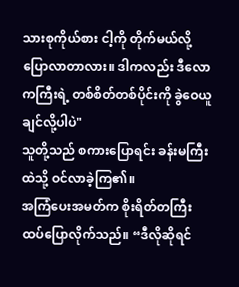သားစုကိုယ်စား ငါ့ကို တိုက်မယ်လို့ ပြောလာတာလား။ ဒါကလည်း ဒီလောကကြီးရဲ့ တစ်စိတ်တစ်ပိုင်းကို ခွဲဝေယူချင်လို့ပါပဲ"
သူတို့သည် စကားပြောရင်း ခန်းမကြီးထဲသို့ ဝင်လာခဲ့ကြ၏။
အကြံပေးအမတ်က စိုးရိတ်တကြီး ထပ်ပြောလိုက်သည်။ “ဒီလိုဆိုရင်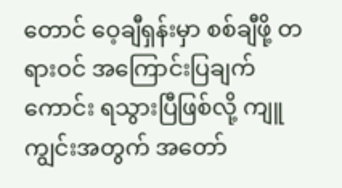တောင် ဝေ့ချီရှန်းမှာ စစ်ချီဖို့ တရားဝင် အကြောင်းပြချက်ကောင်း ရသွားပြီဖြစ်လို့ ကျူကျွင်းအတွက် အတော်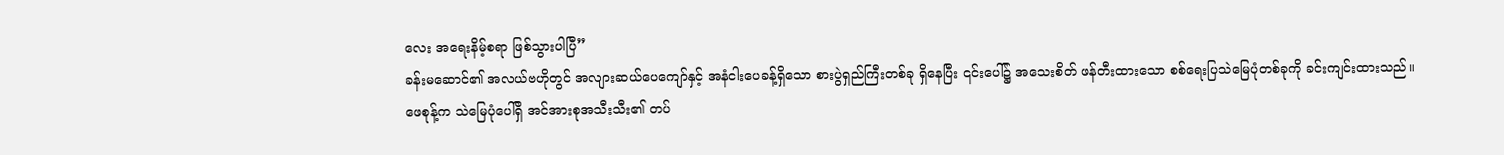လေး အရေးနိမ့်စရာ ဖြစ်သွားပါပြီ”
ခန်းမဆောင်၏ အလယ်ဗဟိုတွင် အလျားဆယ်ပေကျော်နှင့် အနံငါးပေခန့်ရှိသော စားပွဲရှည်ကြီးတစ်ခု ရှိနေပြီး ၎င်းပေါ်၌ အသေးစိတ် ဖန်တီးထားသော စစ်ရေးပြသဲမြေပုံတစ်ခုကို ခင်းကျင်းထားသည်။
ဖေစုန့်က သဲမြေပုံပေါ်ရှိ အင်အားစုအသီးသီး၏ တပ်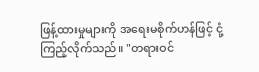ဖြန့်ထားမှုများကို အရေးမစိုက်ဟန်ဖြင့် ငုံ့ကြည့်လိုက်သည်။ "တရားဝင်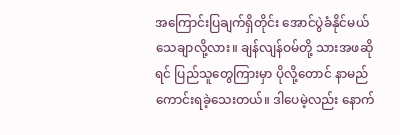အကြောင်းပြချက်ရှိတိုင်း အောင်ပွဲခံနိုင်မယ် သေချာလို့လား။ ချန်လျန်ဝမ်တို့ သားအဖဆိုရင် ပြည်သူတွေကြားမှာ ပိုလို့တောင် နာမည်ကောင်းရခဲ့သေးတယ်။ ဒါပေမဲ့လည်း နောက်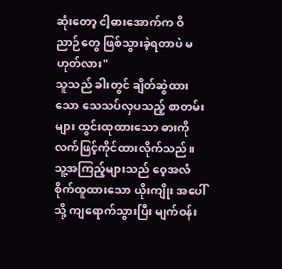ဆုံးတော့ ငါ့ဓားအောက်က ဝိညာဉ်တွေ ဖြစ်သွားခဲ့ရတာပဲ မဟုတ်လား"
သူသည် ခါးတွင် ချိတ်ဆွဲထားသော သေသပ်လှပသည့် စာတမ်းများ ထွင်းထုထားသော ဓားကို လက်ဖြင့်ကိုင်ထားလိုက်သည်။ သူ့အကြည့်များသည် ဝေ့အလံ စိုက်ထူထားသော ယိုးကျိုး အပေါ်သို့ ကျရောက်သွားပြီး မျက်ဝန်း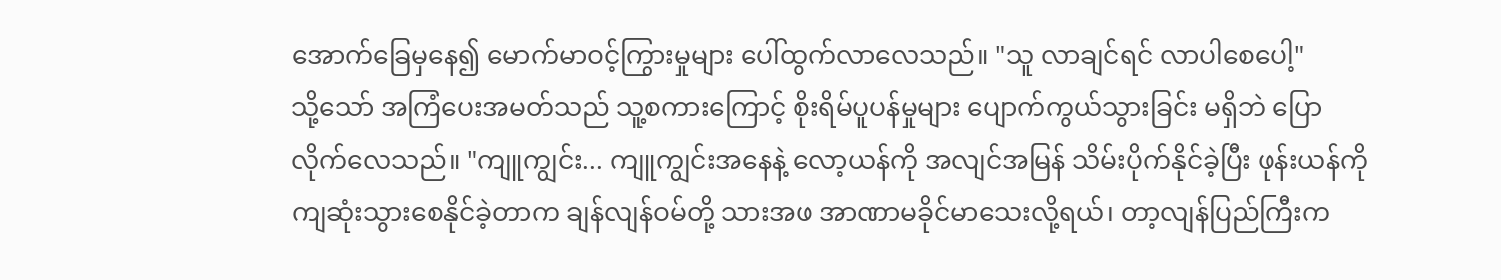အောက်ခြေမှနေ၍ မောက်မာဝင့်ကြွားမှုများ ပေါ်ထွက်လာလေသည်။ "သူ လာချင်ရင် လာပါစေပေါ့"
သို့သော် အကြံပေးအမတ်သည် သူ့စကားကြောင့် စိုးရိမ်ပူပန်မှုများ ပျောက်ကွယ်သွားခြင်း မရှိဘဲ ပြောလိုက်လေသည်။ "ကျူကျွင်း... ကျူကျွင်းအနေနဲ့ လော့ယန်ကို အလျင်အမြန် သိမ်းပိုက်နိုင်ခဲ့ပြီး ဖုန်းယန်ကို ကျဆုံးသွားစေနိုင်ခဲ့တာက ချန်လျန်ဝမ်တို့ သားအဖ အာဏာမခိုင်မာသေးလို့ရယ်၊ တာ့လျန်ပြည်ကြီးက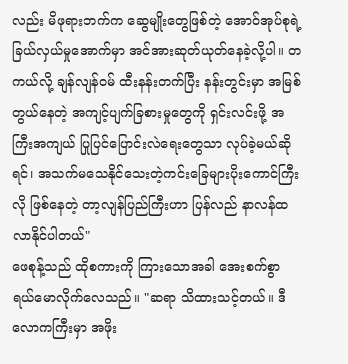လည်း မိဖုရားဘက်က ဆွေမျိုးတွေဖြစ်တဲ့ အောဝ်အုပ်စုရဲ့ ခြယ်လှယ်မှုအောက်မှာ အင်အားဆုတ်ယုတ်နေခဲ့လို့ပါ။ တကယ်လို့ ချန်လျန်ဝမ် ထီးနန်းတက်ပြီး နန်းတွင်းမှာ အမြစ်တွယ်နေတဲ့ အကျင့်ပျက်ခြစားမှုတွေကို ရှင်းလင်းဖို့ အကြီးအကျယ် ပြုပြင်ပြောင်းလဲရေးတွေသာ လုပ်ခဲ့မယ်ဆိုရင်၊ အသက်မသေနိုင်သေးတဲ့ကင်းခြေများပိုးကောင်ကြီးလို ဖြစ်နေတဲ့ တာ့လျန်ပြည်ကြီးဟာ ပြန်လည် နာလန်ထလာနိုင်ပါတယ်"
ဖေစုန့်သည် ထိုစကားကို ကြားသောအခါ အေးစက်စွာ ရယ်မောလိုက်လေသည်။ "ဆရာ သိထားသင့်တယ်။ ဒီလောကကြီးမှာ အဖိုး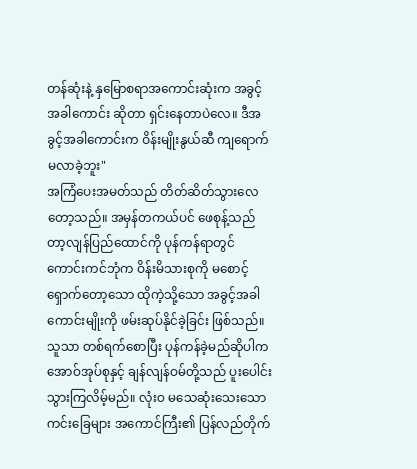တန်ဆုံးနဲ့ နှမြောစရာအကောင်းဆုံးက အခွင့်အခါကောင်း ဆိုတာ ရှင်းနေတာပဲလေ။ ဒီအခွင့်အခါကောင်းက ဝိန်းမျိုးနွယ်ဆီ ကျရောက်မလာခဲ့ဘူး"
အကြံပေးအမတ်သည် တိတ်ဆိတ်သွားလေတော့သည်။ အမှန်တကယ်ပင် ဖေစုန့်သည် တာ့လျန်ပြည်ထောင်ကို ပုန်ကန်ရာတွင် ကောင်းကင်ဘုံက ဝိန်းမိသားစုကို မစောင့်ရှောက်တော့သော ထိုကဲ့သို့သော အခွင့်အခါကောင်းမျိုးကို ဖမ်းဆုပ်နိုင်ခဲ့ခြင်း ဖြစ်သည်။
သူသာ တစ်ရက်စောပြီး ပုန်ကန်ခဲ့မည်ဆိုပါက အောဝ်အုပ်စုနှင့် ချန်လျန်ဝမ်တို့သည် ပူးပေါင်းသွားကြလိမ့်မည်။ လုံးဝ မသေဆုံးသေးသောကင်းခြေများ အကောင်ကြီး၏ ပြန်လည်တိုက်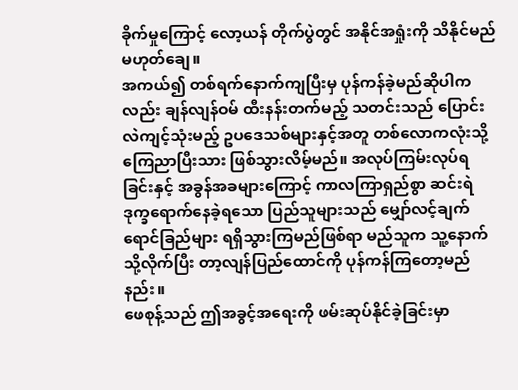ခိုက်မှုကြောင့် လော့ယန် တိုက်ပွဲတွင် အနိုင်အရှုံးကို သိနိုင်မည် မဟုတ်ချေ။
အကယ်၍ တစ်ရက်နောက်ကျပြီးမှ ပုန်ကန်ခဲ့မည်ဆိုပါကလည်း ချန်လျန်ဝမ် ထီးနန်းတက်မည့် သတင်းသည် ပြောင်းလဲကျင့်သုံးမည့် ဥပဒေသစ်များနှင့်အတူ တစ်လောကလုံးသို့ ကြေညာပြီးသား ဖြစ်သွားလိမ့်မည်။ အလုပ်ကြမ်းလုပ်ရခြင်းနှင့် အခွန်အခများကြောင့် ကာလကြာရှည်စွာ ဆင်းရဲဒုက္ခရောက်နေခဲ့ရသော ပြည်သူများသည် မျှော်လင့်ချက် ရောင်ခြည်များ ရရှိသွားကြမည်ဖြစ်ရာ မည်သူက သူ့နောက်သို့လိုက်ပြီး တာ့လျန်ပြည်ထောင်ကို ပုန်ကန်ကြတော့မည်နည်း။
ဖေစုန့်သည် ဤအခွင့်အရေးကို ဖမ်းဆုပ်နိုင်ခဲ့ခြင်းမှာ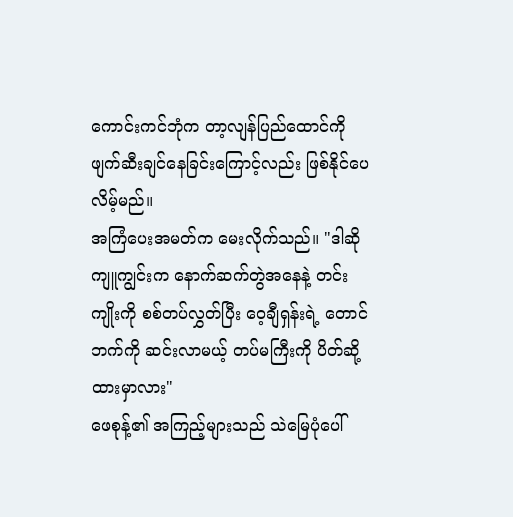ကောင်းကင်ဘုံက တာ့လျန်ပြည်ထောင်ကို ဖျက်ဆီးချင်နေခြင်းကြောင့်လည်း ဖြစ်နိုင်ပေလိမ့်မည်။
အကြံပေးအမတ်က မေးလိုက်သည်။ "ဒါဆို ကျူကျွင်းက နောက်ဆက်တွဲအနေနဲ့ တင်းကျိုးကို စစ်တပ်လွှတ်ပြီး ဝေ့ချီရှန်းရဲ့ တောင်ဘက်ကို ဆင်းလာမယ့် တပ်မကြီးကို ပိတ်ဆို့ထားမှာလား"
ဖေစုန့်၏ အကြည့်များသည် သဲမြေပုံပေါ်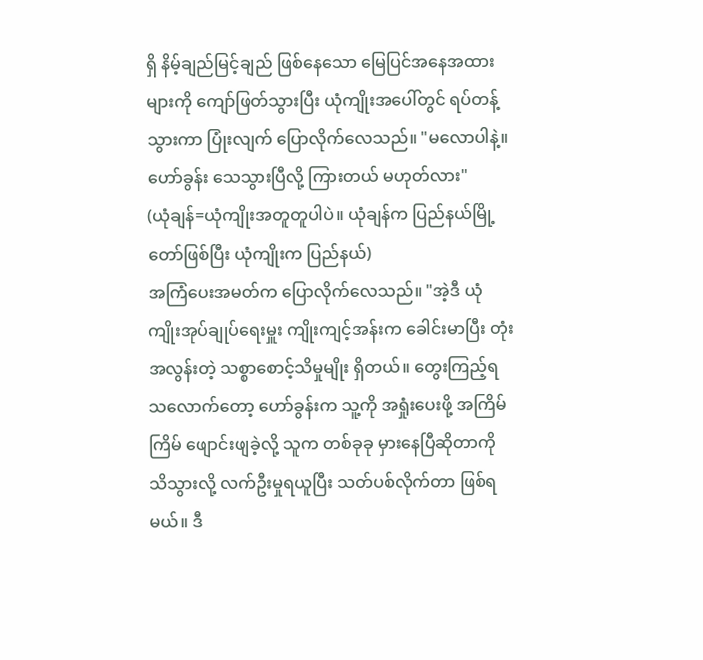ရှိ နိမ့်ချည်မြင့်ချည် ဖြစ်နေသော မြေပြင်အနေအထားများကို ကျော်ဖြတ်သွားပြီး ယုံကျိုးအပေါ်တွင် ရပ်တန့်သွားကာ ပြုံးလျက် ပြောလိုက်လေသည်။ "မလောပါနဲ့။ ဟော်ခွန်း သေသွားပြီလို့ ကြားတယ် မဟုတ်လား"
(ယုံချန်=ယုံကျိုးအတူတူပါပဲ။ ယုံချန်က ပြည်နယ်မြို့တော်ဖြစ်ပြီး ယုံကျိုးက ပြည်နယ်)
အကြံပေးအမတ်က ပြောလိုက်လေသည်။ "အဲ့ဒီ ယုံကျိုးအုပ်ချုပ်ရေးမှူး ကျိုးကျင့်အန်းက ခေါင်းမာပြီး တုံးအလွန်းတဲ့ သစ္စာစောင့်သိမှုမျိုး ရှိတယ်။ တွေးကြည့်ရသလောက်တော့ ဟော်ခွန်းက သူ့ကို အရှုံးပေးဖို့ အကြိမ်ကြိမ် ဖျောင်းဖျခဲ့လို့ သူက တစ်ခုခု မှားနေပြီဆိုတာကို သိသွားလို့ လက်ဦးမှုရယူပြီး သတ်ပစ်လိုက်တာ ဖြစ်ရမယ်။ ဒီ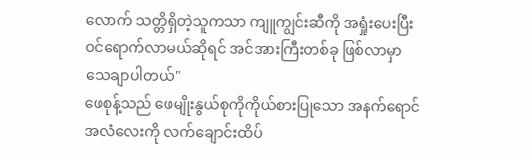လောက် သတ္တိရှိတဲ့သူကသာ ကျူကျွင်းဆီကို အရှုံးပေးပြီး ဝင်ရောက်လာမယ်ဆိုရင် အင်အားကြီးတစ်ခု ဖြစ်လာမှာ သေချာပါတယ်"
ဖေစုန့်သည် ဖေမျိုးနွယ်စုကိုကိုယ်စားပြုသော အနက်ရောင်အလံလေးကို လက်ချောင်းထိပ်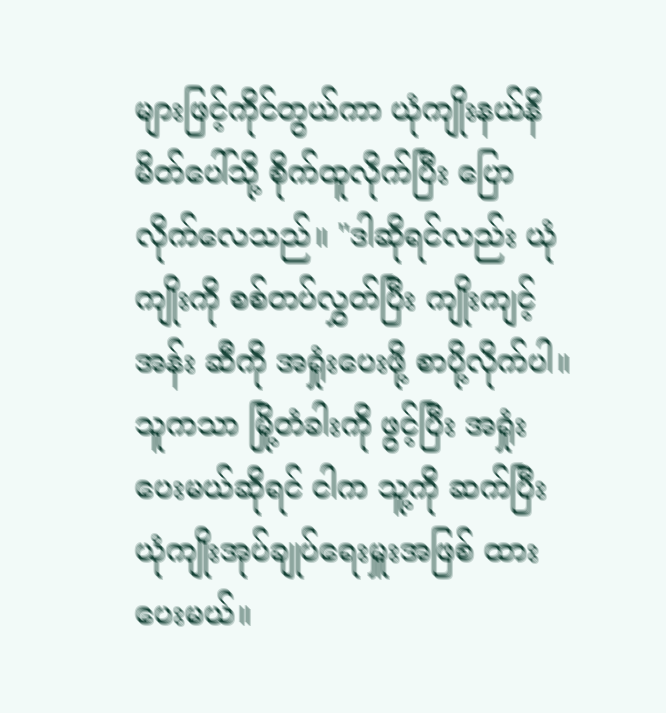များဖြင့်ကိုင်တွယ်ကာ ယုံကျိုးနယ်နိမိတ်ပေါ်သို့ စိုက်ထူလိုက်ပြီး ပြောလိုက်လေသည်။ "ဒါဆိုရင်လည်း ယုံကျိုးကို စစ်တပ်လွှတ်ပြီး ကျိုးကျင့်အန်း ဆီကို အရှုံးပေးဖို့ စာပို့လိုက်ပါ။ သူကသာ မြို့တံခါးကို ဖွင့်ပြီး အရှုံးပေးမယ်ဆိုရင် ငါက သူ့ကို ဆက်ပြီး ယုံကျိုးအုပ်ချုပ်ရေးမှူးအဖြစ် ထားပေးမယ်။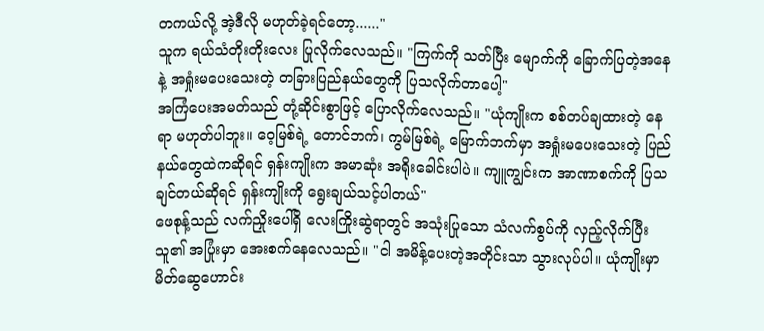တကယ်လို့ အဲ့ဒီလို မဟုတ်ခဲ့ရင်တော့......"
သူက ရယ်သံတိုးတိုးလေး ပြုလိုက်လေသည်။ "ကြက်ကို သတ်ပြီး မျောက်ကို ခြောက်ပြတဲ့အနေနဲ့ အရှုံးမပေးသေးတဲ့ တခြားပြည်နယ်တွေကို ပြသလိုက်တာပေါ့"
အကြံပေးအမတ်သည် တုံ့ဆိုင်းစွာဖြင့် ပြောလိုက်လေသည်။ "ယုံကျိုးက စစ်တပ်ချထားတဲ့ နေရာ မဟုတ်ပါဘူး။ ဝေ့မြစ်ရဲ့ တောင်ဘက်၊ ကွမ်မြစ်ရဲ့ မြောက်ဘက်မှာ အရှုံးမပေးသေးတဲ့ ပြည်နယ်တွေထဲကဆိုရင် ရှန်းကျိုးက အမာဆုံး အရိုးခေါင်းပါပဲ။ ကျူကျွင်းက အာဏာစက်ကို ပြသချင်တယ်ဆိုရင် ရှန်းကျိုးကို ရွေးချယ်သင့်ပါတယ်"
ဖေစုန့်သည် လက်ညှိုးပေါ်ရှိ လေးကြိုးဆွဲရာတွင် အသုံးပြုသော သံလက်စွပ်ကို လှည့်လိုက်ပြီး သူ၏ အပြုံးမှာ အေးစက်နေလေသည်။ "ငါ အမိန့်ပေးတဲ့အတိုင်းသာ သွားလုပ်ပါ။ ယုံကျိုးမှာ မိတ်ဆွေဟောင်း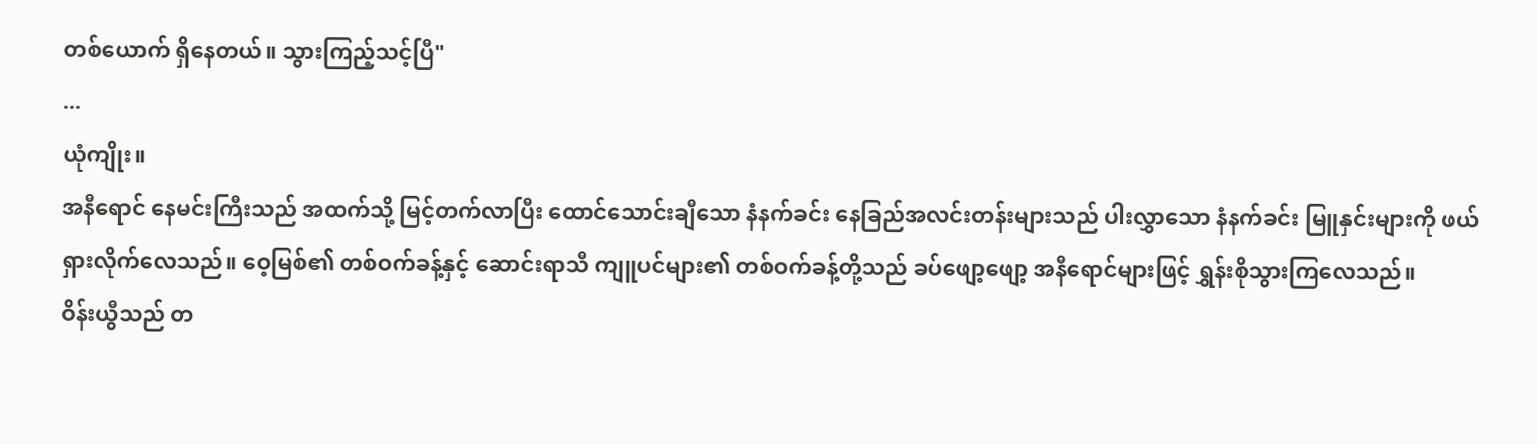တစ်ယောက် ရှိနေတယ်။ သွားကြည့်သင့်ပြီ"
...
ယုံကျိုး။
အနီရောင် နေမင်းကြီးသည် အထက်သို့ မြင့်တက်လာပြီး ထောင်သောင်းချီသော နံနက်ခင်း နေခြည်အလင်းတန်းများသည် ပါးလွှာသော နံနက်ခင်း မြူနှင်းများကို ဖယ်ရှားလိုက်လေသည်။ ဝေ့မြစ်၏ တစ်ဝက်ခန့်နှင့် ဆောင်းရာသီ ကျူပင်များ၏ တစ်ဝက်ခန့်တို့သည် ခပ်ဖျော့ဖျော့ အနီရောင်များဖြင့် ရွှန်းစိုသွားကြလေသည်။
ဝိန်းယွီသည် တ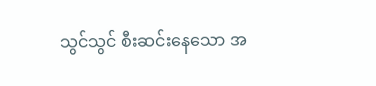သွင်သွင် စီးဆင်းနေသော အ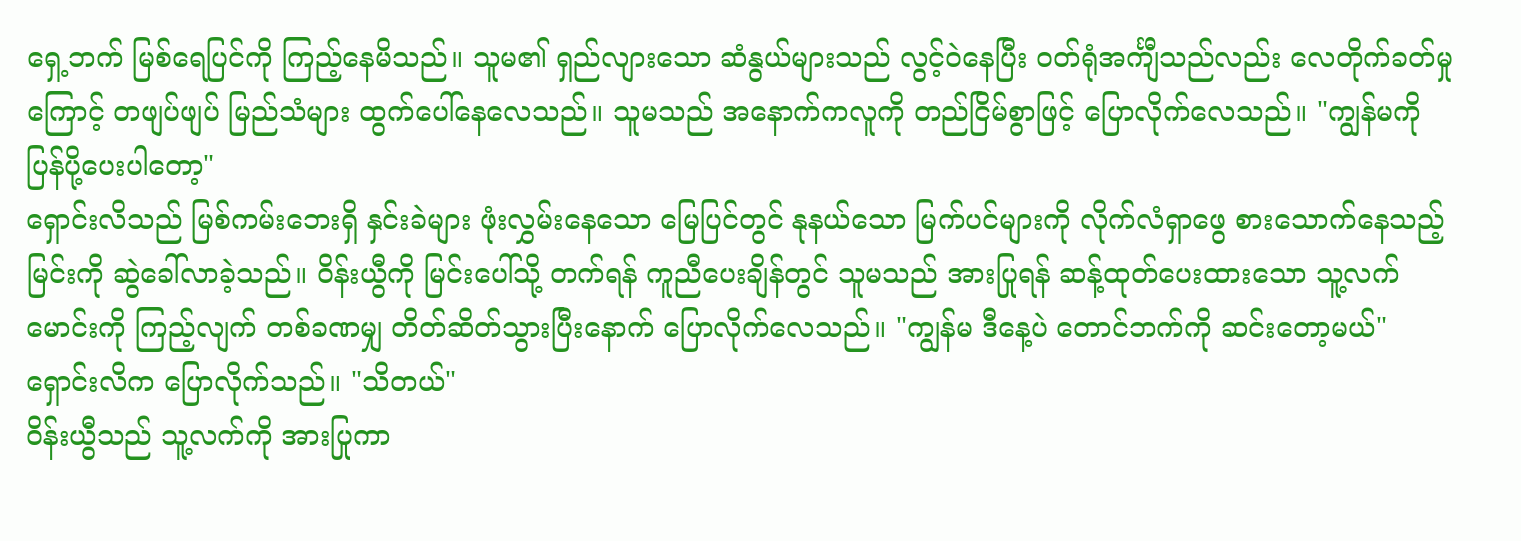ရှေ့ဘက် မြစ်ရေပြင်ကို ကြည့်နေမိသည်။ သူမ၏ ရှည်လျားသော ဆံနွယ်များသည် လွင့်ဝဲနေပြီး ဝတ်ရုံအင်္ကျီသည်လည်း လေတိုက်ခတ်မှုကြောင့် တဖျပ်ဖျပ် မြည်သံများ ထွက်ပေါ်နေလေသည်။ သူမသည် အနောက်ကလူကို တည်ငြိမ်စွာဖြင့် ပြောလိုက်လေသည်။ "ကျွန်မကို ပြန်ပို့ပေးပါတော့"
ရှောင်းလိသည် မြစ်ကမ်းဘေးရှိ နှင်းခဲများ ဖုံးလွှမ်းနေသော မြေပြင်တွင် နုနယ်သော မြက်ပင်များကို လိုက်လံရှာဖွေ စားသောက်နေသည့် မြင်းကို ဆွဲခေါ်လာခဲ့သည်။ ဝိန်းယွီကို မြင်းပေါ်သို့ တက်ရန် ကူညီပေးချိန်တွင် သူမသည် အားပြုရန် ဆန့်ထုတ်ပေးထားသော သူ့လက်မောင်းကို ကြည့်လျက် တစ်ခဏမျှ တိတ်ဆိတ်သွားပြီးနောက် ပြောလိုက်လေသည်။ "ကျွန်မ ဒီနေ့ပဲ တောင်ဘက်ကို ဆင်းတော့မယ်"
ရှောင်းလိက ပြောလိုက်သည်။ "သိတယ်"
ဝိန်းယွီသည် သူ့လက်ကို အားပြုကာ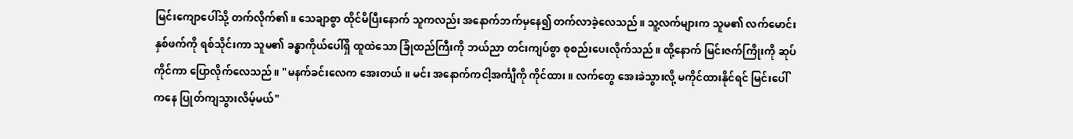မြင်းကျောပေါ်သို့ တက်လိုက်၏။ သေချာစွာ ထိုင်မိပြီးနောက် သူကလည်း အနောက်ဘက်မှနေ၍ တက်လာခဲ့လေသည်။ သူ့လက်များက သူမ၏ လက်မောင်းနှစ်ဖက်ကို ရစ်သိုင်းကာ သူမ၏ ခန္ဓာကိုယ်ပေါ်ရှိ ထူထဲသော ခြုံထည်ကြီးကို ဘယ်ညာ တင်းကျပ်စွာ စုစည်းပေးလိုက်သည်။ ထို့နောက် မြင်းဇက်ကြိုးကို ဆုပ်ကိုင်ကာ ပြောလိုက်လေသည်။ "မနက်ခင်းလေက အေးတယ်။ မင်း အနောက်ကငါ့အင်္ကျီကို ကိုင်ထား။ လက်တွေ အေးခဲသွားလို့ မကိုင်ထားနိုင်ရင် မြင်းပေါ်ကနေ ပြုတ်ကျသွားလိမ့်မယ်"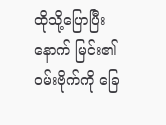ထိုသို့ပြောပြီးနောက် မြင်း၏ ဝမ်းဗိုက်ကို ခြေ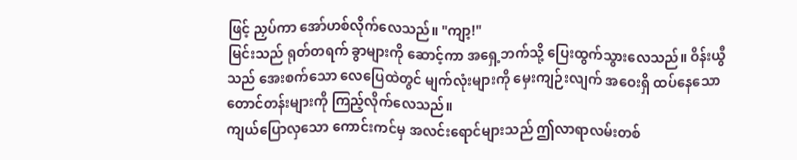ဖြင့် ညှပ်ကာ အော်ဟစ်လိုက်လေသည်။ "ကျာ့!"
မြင်းသည် ရုတ်တရက် ခွာများကို ဆောင့်ကာ အရှေ့ဘက်သို့ ပြေးထွက်သွားလေသည်။ ဝိန်းယွီသည် အေးစက်သော လေပြေထဲတွင် မျက်လုံးများကို မှေးကျဉ်းလျက် အဝေးရှိ ထပ်နေသော တောင်တန်းများကို ကြည့်လိုက်လေသည်။
ကျယ်ပြောလှသော ကောင်းကင်မှ အလင်းရောင်များသည် ဤလာရာလမ်းတစ်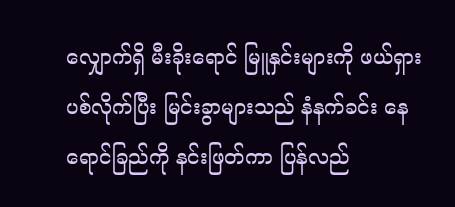လျှောက်ရှိ မီးခိုးရောင် မြူနှင်းများကို ဖယ်ရှားပစ်လိုက်ပြီး မြင်းခွာများသည် နံနက်ခင်း နေရောင်ခြည်ကို နင်းဖြတ်ကာ ပြန်လည်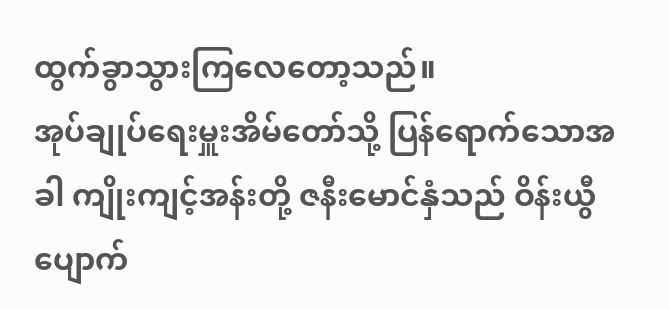ထွက်ခွာသွားကြလေတော့သည်။
အုပ်ချုပ်ရေးမှူးအိမ်တော်သို့ ပြန်ရောက်သောအခါ ကျိုးကျင့်အန်းတို့ ဇနီးမောင်နှံသည် ဝိန်းယွီ ပျောက်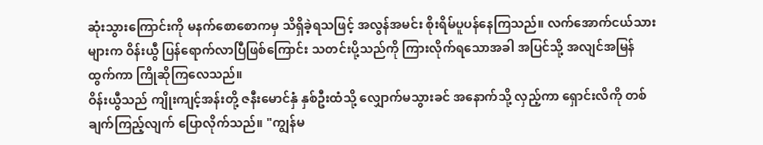ဆုံးသွားကြောင်းကို မနက်စောစောကမှ သိရှိခဲ့ရသဖြင့် အလွန်အမင်း စိုးရိမ်ပူပန်နေကြသည်။ လက်အောက်ငယ်သားများက ဝိန်းယွီ ပြန်ရောက်လာပြီဖြစ်ကြောင်း သတင်းပို့သည်ကို ကြားလိုက်ရသောအခါ အပြင်သို့ အလျင်အမြန် ထွက်ကာ ကြိုဆိုကြလေသည်။
ဝိန်းယွီသည် ကျိုးကျင့်အန်းတို့ ဇနီးမောင်နှံ နှစ်ဦးထံသို့ လျှောက်မသွားခင် အနောက်သို့ လှည့်ကာ ရှောင်းလိကို တစ်ချက်ကြည့်လျက် ပြောလိုက်သည်။ "ကျွန်မ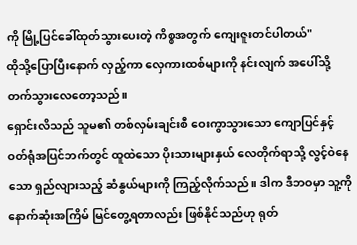ကို မြို့ပြင်ခေါ်ထုတ်သွားပေးတဲ့ ကိစ္စအတွက် ကျေးဇူးတင်ပါတယ်"
ထိုသို့ပြောပြီးနောက် လှည့်ကာ လှေကားထစ်များကို နင်းလျက် အပေါ်သို့ တက်သွားလေတော့သည်။
ရှောင်းလိသည် သူမ၏ တစ်လှမ်းချင်းစီ ဝေးကွာသွားသော ကျောပြင်နှင့် ဝတ်ရုံအပြင်ဘက်တွင် ထူထဲသော ပိုးသားများနှယ် လေတိုက်ရာသို့ လွင့်ဝဲနေသော ရှည်လျားသည့် ဆံနွယ်များကို ကြည့်လိုက်သည်။ ဒါက ဒီဘဝမှာ သူ့ကို နောက်ဆုံးအကြိမ် မြင်တွေ့ရတာလည်း ဖြစ်နိုင်သည်ဟု ရုတ်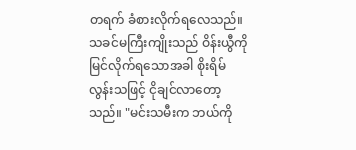တရက် ခံစားလိုက်ရလေသည်။
သခင်မကြီးကျိုးသည် ဝိန်းယွီကို မြင်လိုက်ရသောအခါ စိုးရိမ်လွန်းသဖြင့် ငိုချင်လာတော့သည်။ "မင်းသမီးက ဘယ်ကို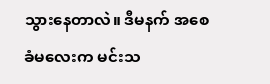သွားနေတာလဲ။ ဒီမနက် အစေခံမလေးက မင်းသ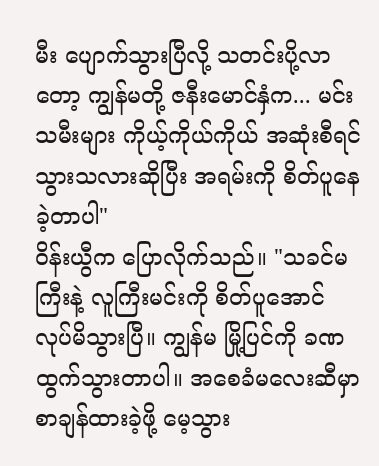မီး ပျောက်သွားပြီလို့ သတင်းပို့လာတော့ ကျွန်မတို့ ဇနီးမောင်နှံက... မင်းသမီးများ ကိုယ့်ကိုယ်ကိုယ် အဆုံးစီရင်သွားသလားဆိုပြီး အရမ်းကို စိတ်ပူနေခဲ့တာပါ"
ဝိန်းယွီက ပြောလိုက်သည်။ "သခင်မကြီးနဲ့ လူကြီးမင်းကို စိတ်ပူအောင် လုပ်မိသွားပြီ။ ကျွန်မ မြို့ပြင်ကို ခဏထွက်သွားတာပါ။ အစေခံမလေးဆီမှာ စာချန်ထားခဲ့ဖို့ မေ့သွား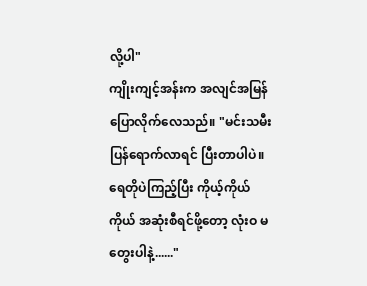လို့ပါ"
ကျိုးကျင့်အန်းက အလျင်အမြန် ပြောလိုက်လေသည်။ "မင်းသမီး ပြန်ရောက်လာရင် ပြီးတာပါပဲ။ ရေတိုပဲကြည့်ပြီး ကိုယ့်ကိုယ်ကိုယ် အဆုံးစီရင်ဖို့တော့ လုံးဝ မတွေးပါနဲ့......"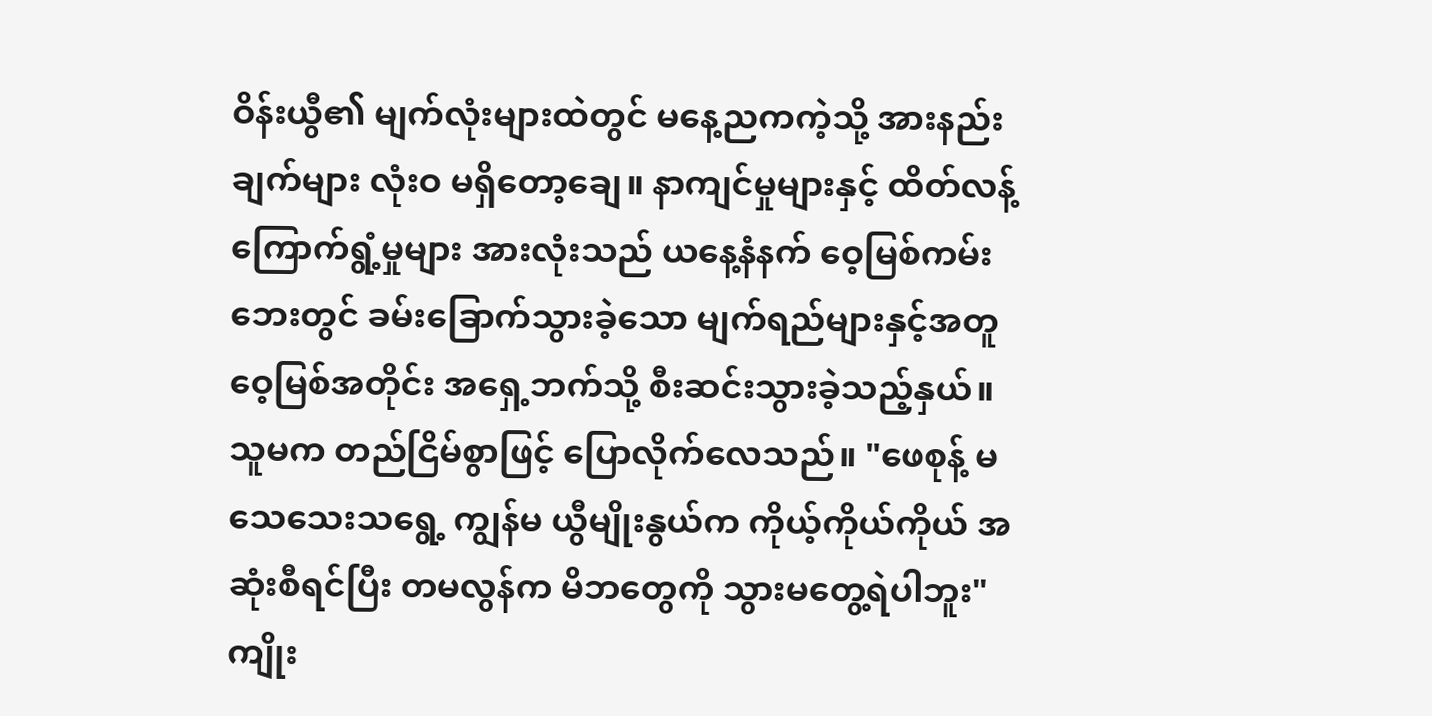ဝိန်းယွီ၏ မျက်လုံးများထဲတွင် မနေ့ညကကဲ့သို့ အားနည်းချက်များ လုံးဝ မရှိတော့ချေ။ နာကျင်မှုများနှင့် ထိတ်လန့်ကြောက်ရွံ့မှုများ အားလုံးသည် ယနေ့နံနက် ဝေ့မြစ်ကမ်းဘေးတွင် ခမ်းခြောက်သွားခဲ့သော မျက်ရည်များနှင့်အတူ ဝေ့မြစ်အတိုင်း အရှေ့ဘက်သို့ စီးဆင်းသွားခဲ့သည့်နှယ်။ သူမက တည်ငြိမ်စွာဖြင့် ပြောလိုက်လေသည်။ "ဖေစုန့် မသေသေးသရွေ့ ကျွန်မ ယွီမျိုးနွယ်က ကိုယ့်ကိုယ်ကိုယ် အဆုံးစီရင်ပြီး တမလွန်က မိဘတွေကို သွားမတွေ့ရဲပါဘူး"
ကျိုး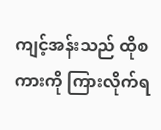ကျင့်အန်းသည် ထိုစကားကို ကြားလိုက်ရ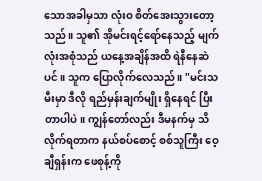သောအခါမှသာ လုံးဝ စိတ်အေးသွားတော့သည်။ သူ၏ အိုမင်းရင့်ရော်နေသည့် မျက်လုံးအစုံသည် ယနေ့အချိန်အထိ ရဲနီနေဆဲပင်။ သူက ပြောလိုက်လေသည်။ "မင်းသမီးမှာ ဒီလို ရည်မှန်းချက်မျိုး ရှိနေရင် ပြီးတာပါပဲ။ ကျွန်တော်လည်း ဒီမနက်မှ သိလိုက်ရတာက နယ်စပ်စောင့် စစ်သူကြီး ဝေ့ချီရှန်းက ဖေစုန့်ကို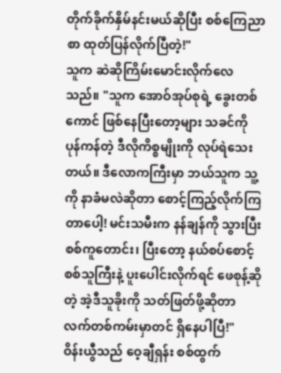တိုက်ခိုက်နှိမ်နင်းမယ်ဆိုပြီး စစ်ကြေညာစာ ထုတ်ပြန်လိုက်ပြီတဲ့!"
သူက ဆဲဆိုကြိမ်းမောင်းလိုက်လေသည်။ "သူက အောဝ်အုပ်စုရဲ့ ခွေးတစ်ကောင် ဖြစ်နေပြီးတော့များ သခင်ကို ပုန်ကန်တဲ့ ဒီလိုကိစ္စမျိုးကို လုပ်ရဲသေးတယ်။ ဒီလောကကြီးမှာ ဘယ်သူက သူ့ကို နာခံမလဲဆိုတာ စောင့်ကြည့်လိုက်ကြတာပေါ့! မင်းသမီးက နန်ချန်ကို သွားပြီး စစ်ကူတောင်း၊ ပြီးတော့ နယ်စပ်စောင့် စစ်သူကြီးနဲ့ ပူးပေါင်းလိုက်ရင် ဖေစုန့်ဆိုတဲ့ အဲ့ဒီသူခိုးကို သတ်ဖြတ်ဖို့ဆိုတာ လက်တစ်ကမ်းမှာတင် ရှိနေပါပြီ!"
ဝိန်းယွီသည် ဝေ့ချီရှန်း စစ်ထွက်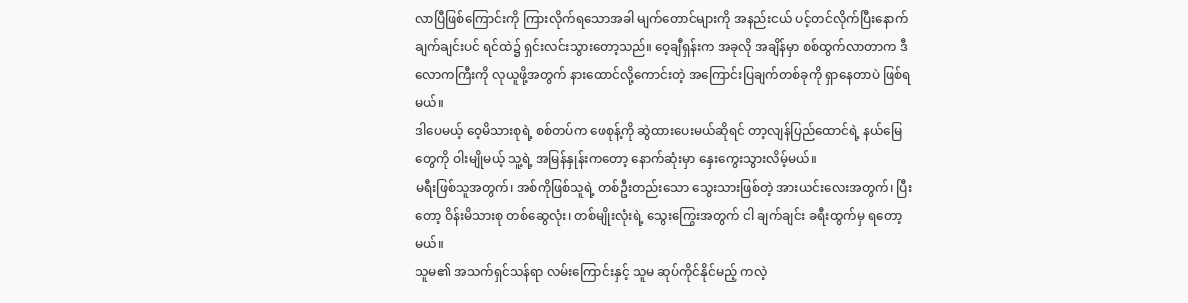လာပြီဖြစ်ကြောင်းကို ကြားလိုက်ရသောအခါ မျက်တောင်များကို အနည်းငယ် ပင့်တင်လိုက်ပြီးနောက် ချက်ချင်းပင် ရင်ထဲ၌ ရှင်းလင်းသွားတော့သည်။ ဝေ့ချီရှန်းက အခုလို အချိန်မှာ စစ်ထွက်လာတာက ဒီလောကကြီးကို လုယူဖို့အတွက် နားထောင်လို့ကောင်းတဲ့ အကြောင်းပြချက်တစ်ခုကို ရှာနေတာပဲ ဖြစ်ရမယ်။
ဒါပေမယ့် ဝေ့မိသားစုရဲ့ စစ်တပ်က ဖေစုန့်ကို ဆွဲထားပေးမယ်ဆိုရင် တာ့လျန်ပြည်ထောင်ရဲ့ နယ်မြေတွေကို ဝါးမျိုမယ့် သူ့ရဲ့ အမြန်နှုန်းကတော့ နောက်ဆုံးမှာ နှေးကွေးသွားလိမ့်မယ်။
မရီးဖြစ်သူအတွက်၊ အစ်ကိုဖြစ်သူရဲ့ တစ်ဦးတည်းသော သွေးသားဖြစ်တဲ့ အားယင်းလေးအတွက်၊ ပြီးတော့ ဝိန်းမိသားစု တစ်ဆွေလုံး၊ တစ်မျိုးလုံးရဲ့ သွေးကြွေးအတွက် ငါ ချက်ချင်း ခရီးထွက်မှ ရတော့မယ်။
သူမ၏ အသက်ရှင်သန်ရာ လမ်းကြောင်းနှင့် သူမ ဆုပ်ကိုင်နိုင်မည့် ကလဲ့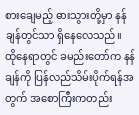စားချေမည့် ဓားသွားတို့မှာ နန်ချန်တွင်သာ ရှိနေလေသည်။
ထိုနေရာတွင် ခမည်းတော်က နန်ချန်ကို ပြန်လည်သိမ်းပိုက်ရန်အတွက် အစောကြီးကတည်း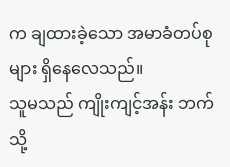က ချထားခဲ့သော အမာခံတပ်စုများ ရှိနေလေသည်။
သူမသည် ကျိုးကျင့်အန်း ဘက်သို့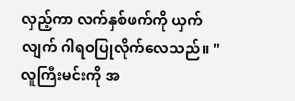လှည့်ကာ လက်နှစ်ဖက်ကို ယှက်လျက် ဂါရဝပြုလိုက်လေသည်။ "လူကြီးမင်းကို အ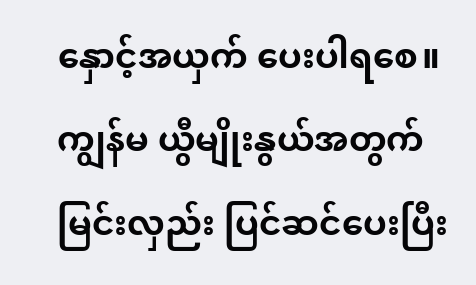နှောင့်အယှက် ပေးပါရစေ။ ကျွန်မ ယွီမျိုးနွယ်အတွက် မြင်းလှည်း ပြင်ဆင်ပေးပြီး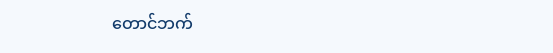တောင်ဘက်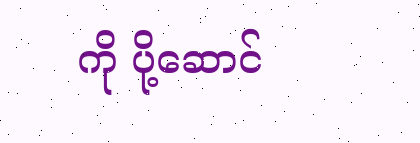ကို ပို့ဆောင်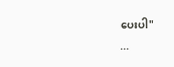ပေးပါ"
...